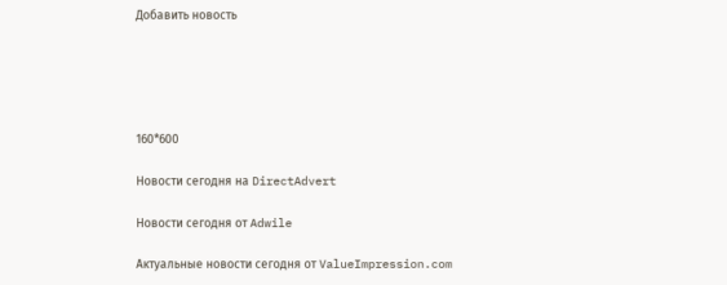Добавить новость





160*600

Новости сегодня на DirectAdvert

Новости сегодня от Adwile

Актуальные новости сегодня от ValueImpression.com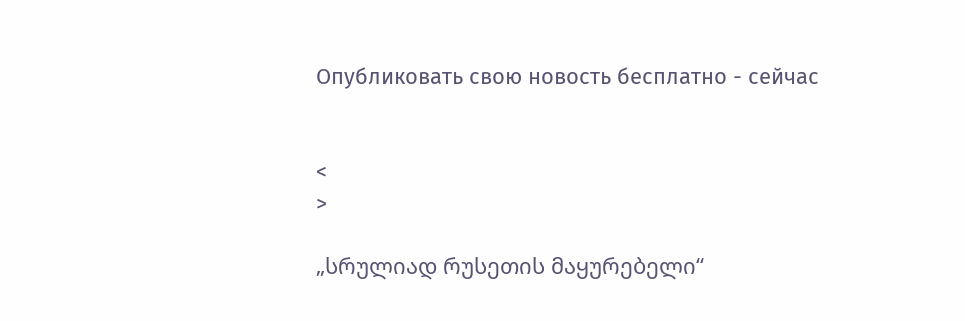Опубликовать свою новость бесплатно - сейчас


<
>

„სრულიად რუსეთის მაყურებელი“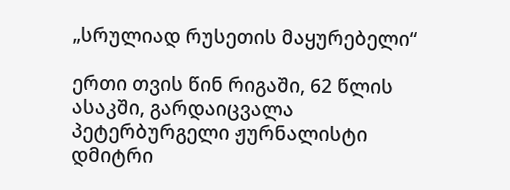„სრულიად რუსეთის მაყურებელი“

ერთი თვის წინ რიგაში, 62 წლის ასაკში, გარდაიცვალა პეტერბურგელი ჟურნალისტი დმიტრი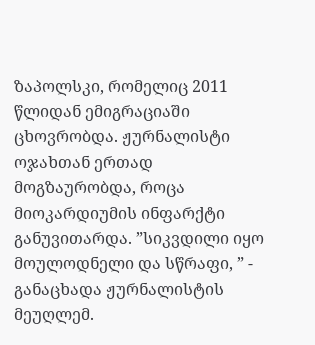ზაპოლსკი, რომელიც 2011 წლიდან ემიგრაციაში ცხოვრობდა. ჟურნალისტი ოჯახთან ერთად მოგზაურობდა, როცა მიოკარდიუმის ინფარქტი განუვითარდა. ”სიკვდილი იყო მოულოდნელი და სწრაფი, ” - განაცხადა ჟურნალისტის მეუღლემ.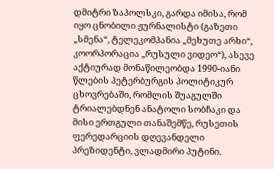დმიტრი ზაპოლსკი, გარდა იმისა, რომ იყო ცნობილი ჟურნალისტი (გაზეთი „სმენა“, ტელეკომპანია „მეხუთე არხი“, კოორპორაცია „რუსული ვიდეო“), ასევე აქტიურად მონაწილეობდა 1990-იანი წლების პეტერბურგის პოლიტიკურ ცხოვრებაში, რომლის შუაგულში ტრიალებდნენ ანატოლი სობჩაკი და მისი ერთგული თანაშემწე, რუსეთის ფერედარციის დღევანდელი პრეზიდენტი, ვლადმირი პუტინი.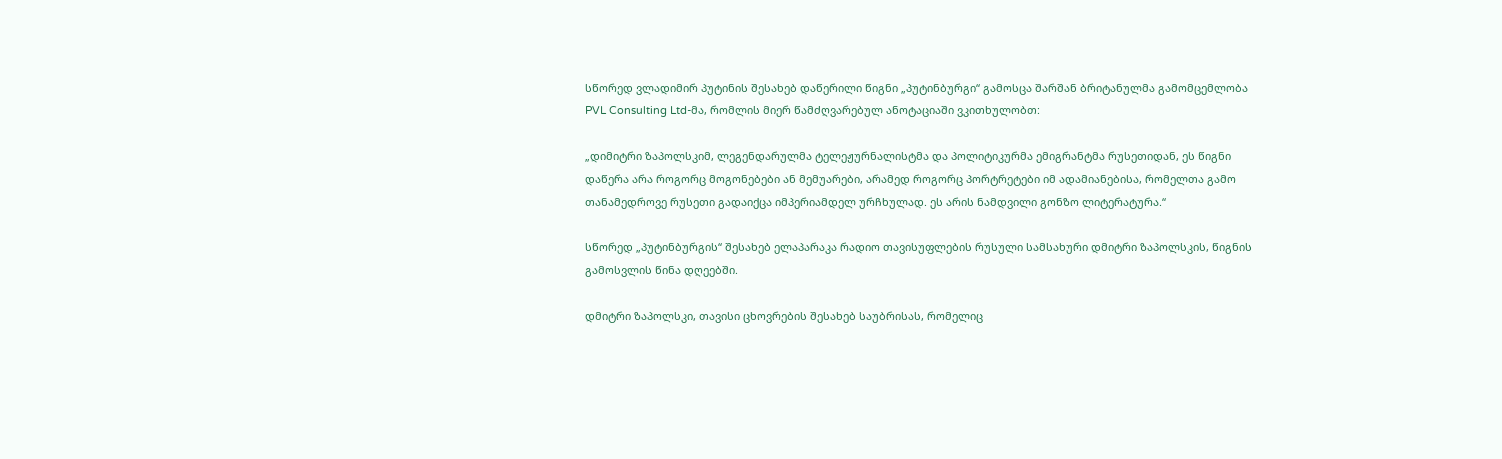სწორედ ვლადიმირ პუტინის შესახებ დაწერილი წიგნი „პუტინბურგი“ გამოსცა შარშან ბრიტანულმა გამომცემლობა PVL Consulting Ltd-მა, რომლის მიერ წამძღვარებულ ანოტაციაში ვკითხულობთ:

„დიმიტრი ზაპოლსკიმ, ლეგენდარულმა ტელეჟურნალისტმა და პოლიტიკურმა ემიგრანტმა რუსეთიდან, ეს წიგნი დაწერა არა როგორც მოგონებები ან მემუარები, არამედ როგორც პორტრეტები იმ ადამიანებისა, რომელთა გამო თანამედროვე რუსეთი გადაიქცა იმპერიამდელ ურჩხულად. ეს არის ნამდვილი გონზო ლიტერატურა.“

სწორედ „პუტინბურგის“ შესახებ ელაპარაკა რადიო თავისუფლების რუსული სამსახური დმიტრი ზაპოლსკის, წიგნის გამოსვლის წინა დღეებში.

დმიტრი ზაპოლსკი, თავისი ცხოვრების შესახებ საუბრისას, რომელიც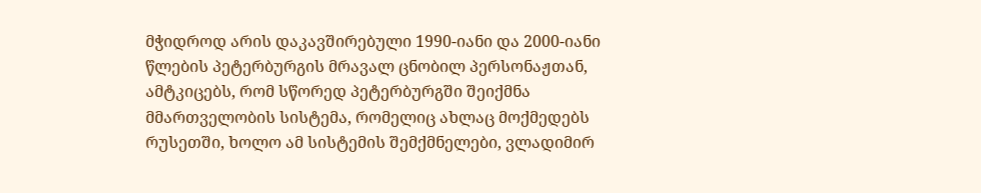მჭიდროდ არის დაკავშირებული 1990-იანი და 2000-იანი წლების პეტერბურგის მრავალ ცნობილ პერსონაჟთან, ამტკიცებს, რომ სწორედ პეტერბურგში შეიქმნა მმართველობის სისტემა, რომელიც ახლაც მოქმედებს რუსეთში, ხოლო ამ სისტემის შემქმნელები, ვლადიმირ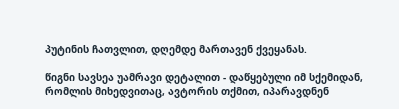პუტინის ჩათვლით, დღემდე მართავენ ქვეყანას.

წიგნი სავსეა უამრავი დეტალით - დაწყებული იმ სქემიდან, რომლის მიხედვითაც, ავტორის თქმით, იპარავდნენ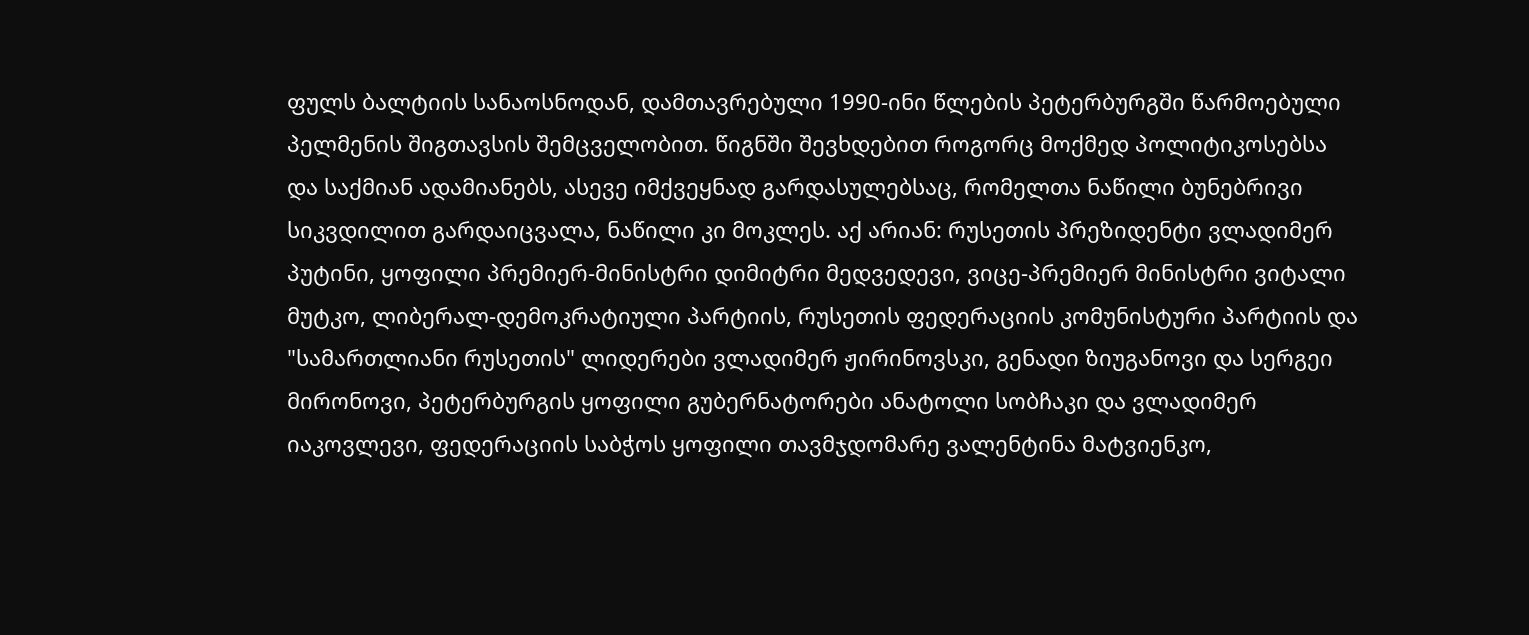ფულს ბალტიის სანაოსნოდან, დამთავრებული 1990-ინი წლების პეტერბურგში წარმოებული პელმენის შიგთავსის შემცველობით. წიგნში შევხდებით როგორც მოქმედ პოლიტიკოსებსა და საქმიან ადამიანებს, ასევე იმქვეყნად გარდასულებსაც, რომელთა ნაწილი ბუნებრივი სიკვდილით გარდაიცვალა, ნაწილი კი მოკლეს. აქ არიან: რუსეთის პრეზიდენტი ვლადიმერ პუტინი, ყოფილი პრემიერ-მინისტრი დიმიტრი მედვედევი, ვიცე-პრემიერ მინისტრი ვიტალი მუტკო, ლიბერალ-დემოკრატიული პარტიის, რუსეთის ფედერაციის კომუნისტური პარტიის და "სამართლიანი რუსეთის" ლიდერები ვლადიმერ ჟირინოვსკი, გენადი ზიუგანოვი და სერგეი მირონოვი, პეტერბურგის ყოფილი გუბერნატორები ანატოლი სობჩაკი და ვლადიმერ იაკოვლევი, ფედერაციის საბჭოს ყოფილი თავმჯდომარე ვალენტინა მატვიენკო,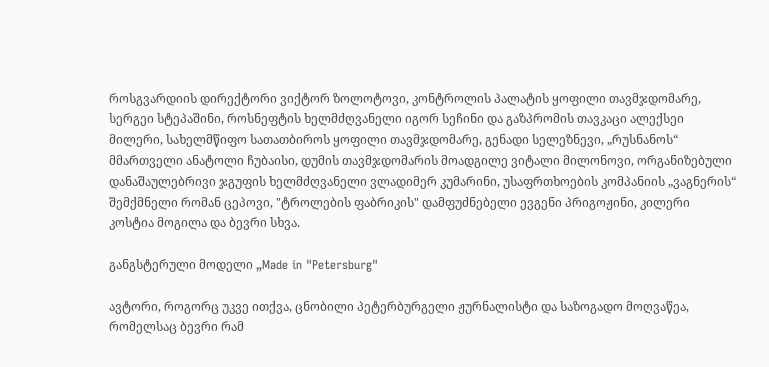როსგვარდიის დირექტორი ვიქტორ ზოლოტოვი, კონტროლის პალატის ყოფილი თავმჯდომარე, სერგეი სტეპაშინი, როსნეფტის ხელმძღვანელი იგორ სეჩინი და გაზპრომის თავკაცი ალექსეი მილერი, სახელმწიფო სათათბიროს ყოფილი თავმჯდომარე, გენადი სელეზნევი, „რუსნანოს“ მმართველი ანატოლი ჩუბაისი, დუმის თავმჯდომარის მოადგილე ვიტალი მილონოვი, ორგანიზებული დანაშაულებრივი ჯგუფის ხელმძღვანელი ვლადიმერ კუმარინი, უსაფრთხოების კომპანიის „ვაგნერის“ შემქმნელი რომან ცეპოვი, "ტროლების ფაბრიკის" დამფუძნებელი ევგენი პრიგოჟინი, კილერი კოსტია მოგილა და ბევრი სხვა.

განგსტერული მოდელი „Made in "Petersburg"

ავტორი, როგორც უკვე ითქვა, ცნობილი პეტერბურგელი ჟურნალისტი და საზოგადო მოღვაწეა, რომელსაც ბევრი რამ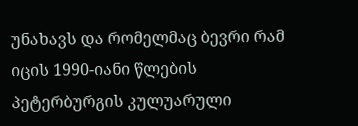უნახავს და რომელმაც ბევრი რამ იცის 1990-იანი წლების პეტერბურგის კულუარული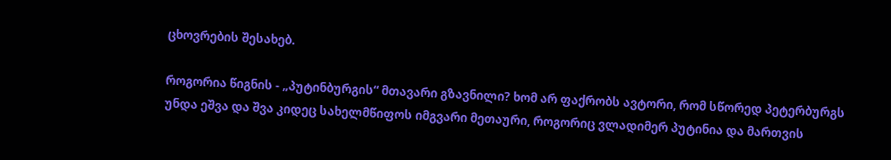ცხოვრების შესახებ.

როგორია წიგნის - „პუტინბურგის“ მთავარი გზავნილი? ხომ არ ფაქრობს ავტორი, რომ სწორედ პეტერბურგს უნდა ეშვა და შვა კიდეც სახელმწიფოს იმგვარი მეთაური, როგორიც ვლადიმერ პუტინია და მართვის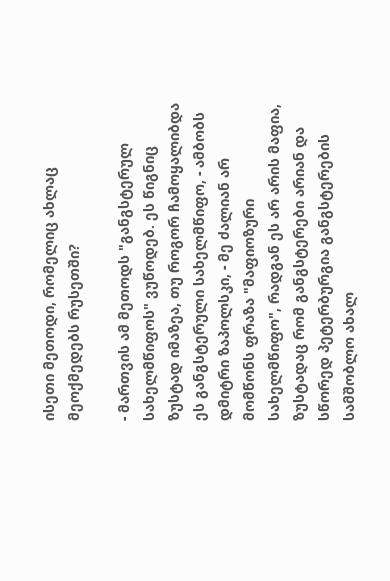ისეთი მეთოდი, რომელიც ახლაც მეოქმედებს რუსეთში?

- მართვის ამ მეთოდს "განგსტერულ სახელმწიფოს" ვუწოდებ. ეს წიგნიც ზუსტად იმაზეა, თუ როგორ ჩამოყალიბდა ეს განგსტერული სახელმწიფო, - ამბობს დმიტრი ზაპოლსკი, - მე ძალიან არ მომწონს ფრაზა "მაფიოზური სახელმწიფო", რადგან ეს არ არის მაფია, ზუსტადაც რომ განგსტერები არიან და სწორედ პეტერბურგია განგსტერების სამშობლო ახალ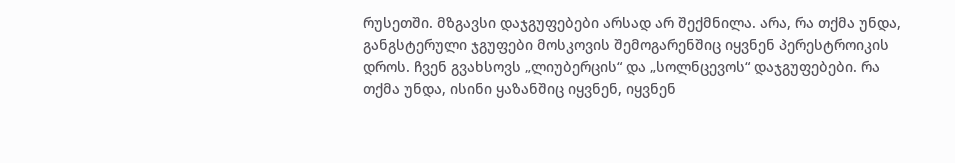რუსეთში. მზგავსი დაჯგუფებები არსად არ შექმნილა. არა, რა თქმა უნდა, განგსტერული ჯგუფები მოსკოვის შემოგარენშიც იყვნენ პერესტროიკის დროს. ჩვენ გვახსოვს „ლიუბერცის“ და „სოლნცევოს“ დაჯგუფებები. რა თქმა უნდა, ისინი ყაზანშიც იყვნენ, იყვნენ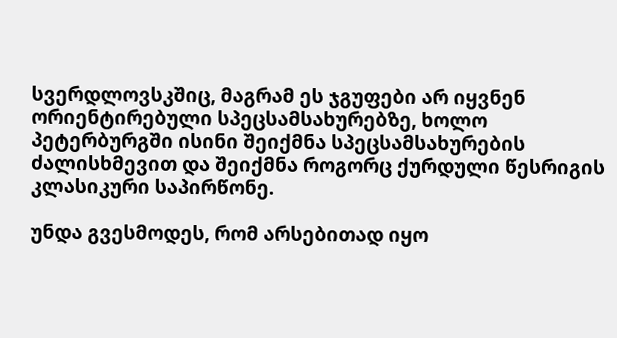სვერდლოვსკშიც, მაგრამ ეს ჯგუფები არ იყვნენ ორიენტირებული სპეცსამსახურებზე, ხოლო პეტერბურგში ისინი შეიქმნა სპეცსამსახურების ძალისხმევით და შეიქმნა როგორც ქურდული წესრიგის კლასიკური საპირწონე.

უნდა გვესმოდეს, რომ არსებითად იყო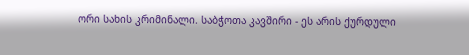ორი სახის კრიმინალი. საბჭოთა კავშირი - ეს არის ქურდული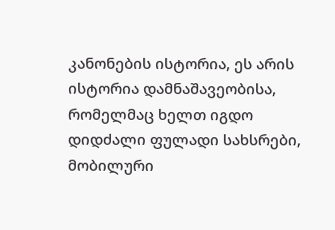კანონების ისტორია, ეს არის ისტორია დამნაშავეობისა, რომელმაც ხელთ იგდო დიდძალი ფულადი სახსრები, მობილური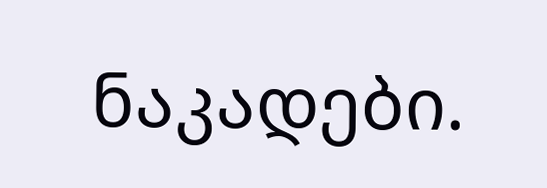ნაკადები.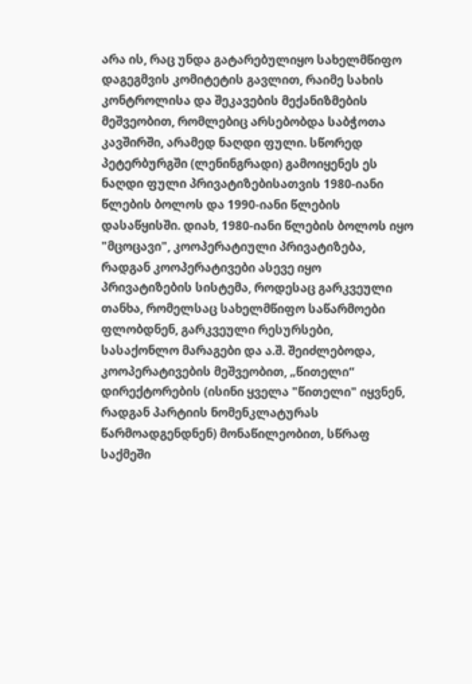არა ის, რაც უნდა გატარებულიყო სახელმწიფო დაგეგმვის კომიტეტის გავლით, რაიმე სახის კონტროლისა და შეკავების მექანიზმების მეშვეობით, რომლებიც არსებობდა საბჭოთა კავშირში, არამედ ნაღდი ფული. სწორედ პეტერბურგში (ლენინგრადი) გამოიყენეს ეს ნაღდი ფული პრივატიზებისათვის 1980-იანი წლების ბოლოს და 1990-იანი წლების დასაწყისში. დიახ, 1980-იანი წლების ბოლოს იყო "მცოცავი", კოოპერატიული პრივატიზება, რადგან კოოპერატივები ასევე იყო პრივატიზების სისტემა, როდესაც გარკვეული თანხა, რომელსაც სახელმწიფო საწარმოები ფლობდნენ, გარკვეული რესურსები, სასაქონლო მარაგები და ა.შ. შეიძლებოდა, კოოპერატივების მეშვეობით, „წითელი“ დირექტორების (ისინი ყველა "წითელი" იყვნენ, რადგან პარტიის ნომენკლატურას წარმოადგენდნენ) მონაწილეობით, სწრაფ საქმეში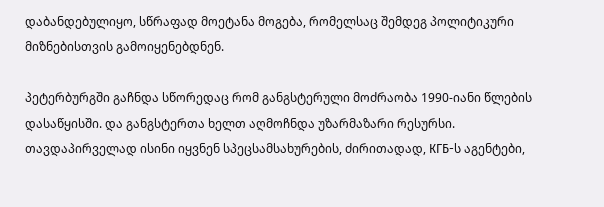დაბანდებულიყო, სწრაფად მოეტანა მოგება, რომელსაც შემდეგ პოლიტიკური მიზნებისთვის გამოიყენებდნენ.

პეტერბურგში გაჩნდა სწორედაც რომ განგსტერული მოძრაობა 1990-იანი წლების დასაწყისში. და განგსტერთა ხელთ აღმოჩნდა უზარმაზარი რესურსი. თავდაპირველად ისინი იყვნენ სპეცსამსახურების, ძირითადად, КГБ-ს აგენტები,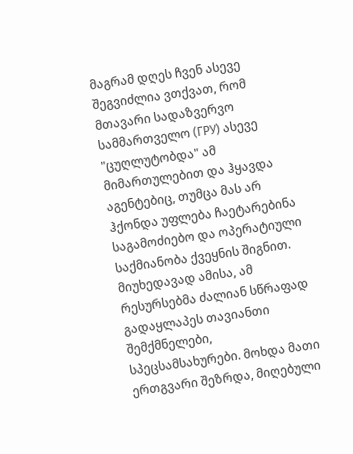მაგრამ დღეს ჩვენ ასევე შეგვიძლია ვთქვათ, რომ მთავარი სადაზვერვო სამმართველო (ГРУ) ასევე "ცუღლუტობდა" ამ მიმართულებით და ჰყავდა აგენტებიც, თუმცა მას არ ჰქონდა უფლება ჩაეტარებინა საგამოძიებო და ოპერატიული საქმიანობა ქვეყნის შიგნით. მიუხედავად ამისა, ამ რესურსებმა ძალიან სწრაფად გადაყლაპეს თავიანთი შემქმნელები, სპეცსამსახურები. მოხდა მათი ერთგვარი შეზრდა, მიღებული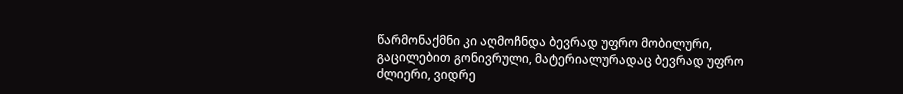წარმონაქმნი კი აღმოჩნდა ბევრად უფრო მობილური, გაცილებით გონივრული, მატერიალურადაც ბევრად უფრო ძლიერი, ვიდრე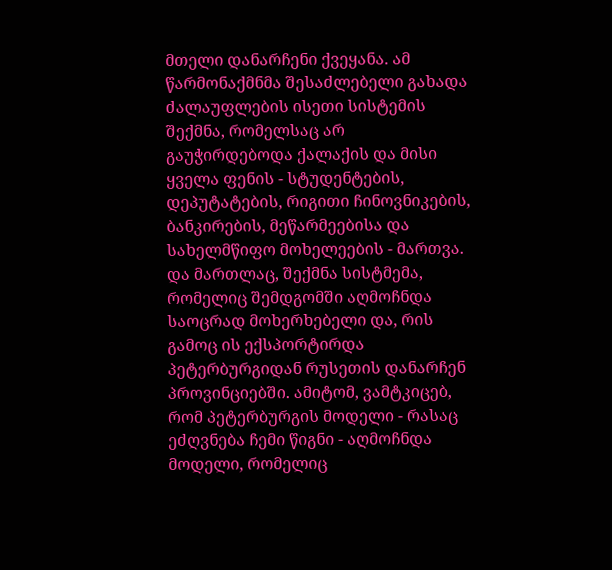მთელი დანარჩენი ქვეყანა. ამ წარმონაქმნმა შესაძლებელი გახადა ძალაუფლების ისეთი სისტემის შექმნა, რომელსაც არ გაუჭირდებოდა ქალაქის და მისი ყველა ფენის - სტუდენტების, დეპუტატების, რიგითი ჩინოვნიკების, ბანკირების, მეწარმეებისა და სახელმწიფო მოხელეების - მართვა. და მართლაც, შექმნა სისტმემა, რომელიც შემდგომში აღმოჩნდა საოცრად მოხერხებელი და, რის გამოც ის ექსპორტირდა პეტერბურგიდან რუსეთის დანარჩენ პროვინციებში. ამიტომ, ვამტკიცებ, რომ პეტერბურგის მოდელი - რასაც ეძღვნება ჩემი წიგნი - აღმოჩნდა მოდელი, რომელიც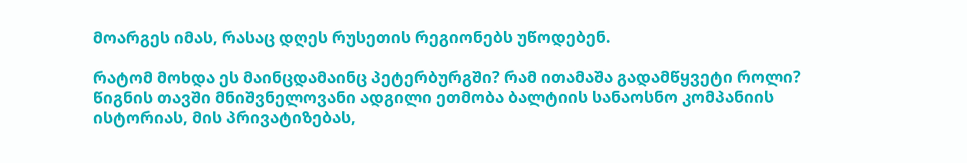მოარგეს იმას, რასაც დღეს რუსეთის რეგიონებს უწოდებენ.

რატომ მოხდა ეს მაინცდამაინც პეტერბურგში? რამ ითამაშა გადამწყვეტი როლი? წიგნის თავში მნიშვნელოვანი ადგილი ეთმობა ბალტიის სანაოსნო კომპანიის ისტორიას, მის პრივატიზებას,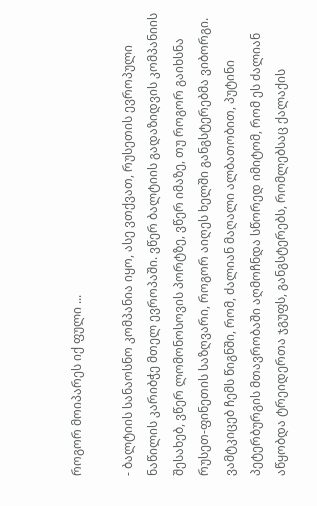როგორ მოიპარეს იქ ფული ...

- ბალტიის სანაოსნო კომპანია იყო, ასე ვთქვათ, რუსეთის ევროპული ნაწილის კარიბჭე მთელ ევროპაში. ვწერ ბალტიის გადაზიდვის კომპანიის შესახებ, ვწერ ლომონოსოვის პორტზე, ვწერ იმაზე, თუ როგორ გაიხსნა რუსეთ-ფინეთის საზღვარი, როგორ აიღეს ხელში განგსტერებმა ვიბორგი. ვამტკიცებ ჩემს წიგნში, რომ, ძალიან მაღალი ალბათობით, პუტინი პეტერბურგის მთავრობაში აღმოჩნდა სწორედ იმიტომ, რომ ეს ძალიან აწყობდა ტრეიდერთა ჯგუფს, განგსტერებს, რომლებსაც ქალაქის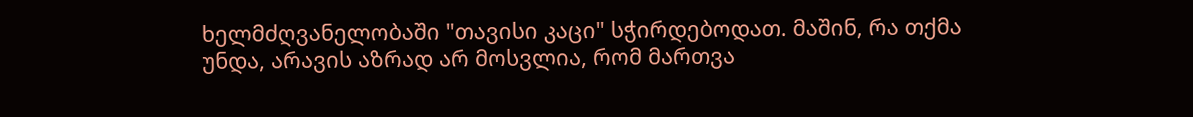ხელმძღვანელობაში "თავისი კაცი" სჭირდებოდათ. მაშინ, რა თქმა უნდა, არავის აზრად არ მოსვლია, რომ მართვა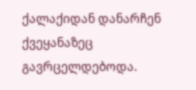ქალაქიდან დანარჩენ ქვეყანაზეც გავრცელდებოდა.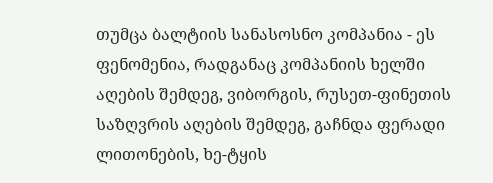თუმცა ბალტიის სანასოსნო კომპანია - ეს ფენომენია, რადგანაც კომპანიის ხელში აღების შემდეგ, ვიბორგის, რუსეთ-ფინეთის საზღვრის აღების შემდეგ, გაჩნდა ფერადი ლითონების, ხე-ტყის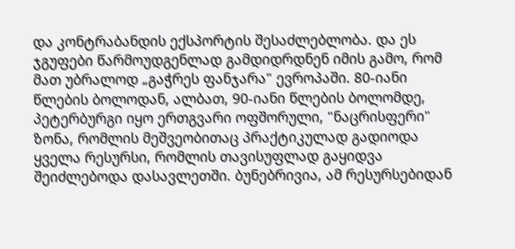და კონტრაბანდის ექსპორტის შესაძლებლობა. და ეს ჯგუფები წარმოუდგენლად გამდიდრდნენ იმის გამო, რომ მათ უბრალოდ „გაჭრეს ფანჯარა" ევროპაში. 80-იანი წლების ბოლოდან, ალბათ, 90-იანი წლების ბოლომდე, პეტერბურგი იყო ერთგვარი ოფშორული, "ნაცრისფერი" ზონა, რომლის მეშვეობითაც პრაქტიკულად გადიოდა ყველა რესურსი, რომლის თავისუფლად გაყიდვა შეიძლებოდა დასავლეთში. ბუნებრივია, ამ რესურსებიდან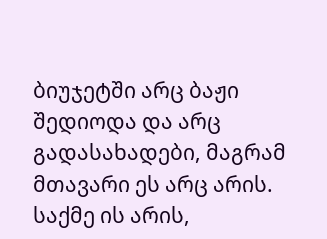ბიუჯეტში არც ბაჟი შედიოდა და არც გადასახადები, მაგრამ მთავარი ეს არც არის. საქმე ის არის,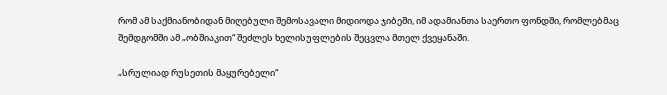რომ ამ საქმიანობიდან მიღებული შემოსავალი მიდიოდა ჯიბეში, იმ ადამიანთა საერთო ფონდში, რომლებმაც შემდგომში ამ „ობშიაკით“ შეძლეს ხელისუფლების შეცვლა მთელ ქვეყანაში.

„სრულიად რუსეთის მაყურებელი“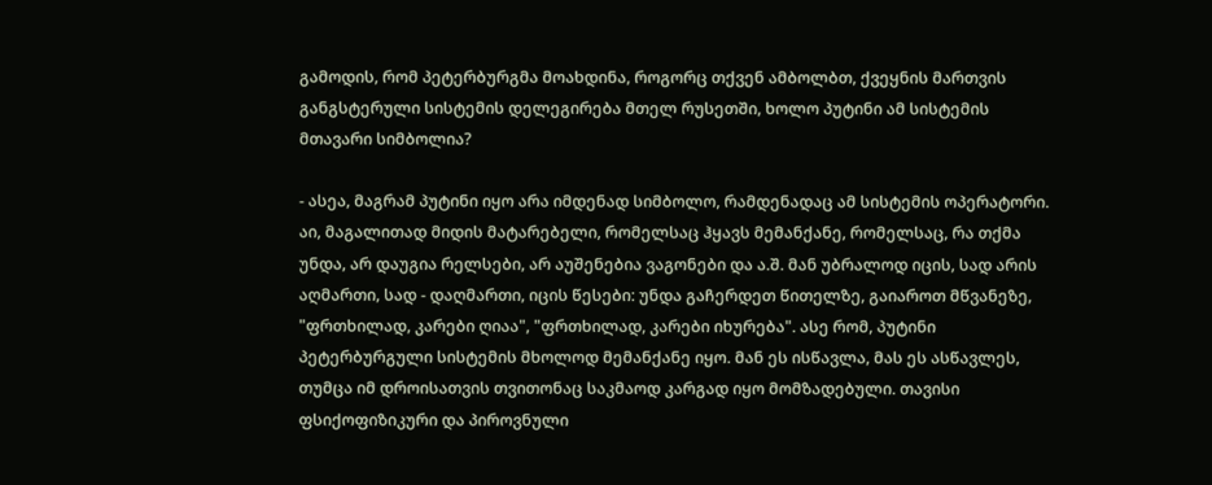გამოდის, რომ პეტერბურგმა მოახდინა, როგორც თქვენ ამბოლბთ, ქვეყნის მართვის განგსტერული სისტემის დელეგირება მთელ რუსეთში, ხოლო პუტინი ამ სისტემის მთავარი სიმბოლია?

- ასეა, მაგრამ პუტინი იყო არა იმდენად სიმბოლო, რამდენადაც ამ სისტემის ოპერატორი. აი, მაგალითად მიდის მატარებელი, რომელსაც ჰყავს მემანქანე, რომელსაც, რა თქმა უნდა, არ დაუგია რელსები, არ აუშენებია ვაგონები და ა.შ. მან უბრალოდ იცის, სად არის აღმართი, სად - დაღმართი, იცის წესები: უნდა გაჩერდეთ წითელზე, გაიაროთ მწვანეზე, "ფრთხილად, კარები ღიაა", "ფრთხილად, კარები იხურება". ასე რომ, პუტინი პეტერბურგული სისტემის მხოლოდ მემანქანე იყო. მან ეს ისწავლა, მას ეს ასწავლეს, თუმცა იმ დროისათვის თვითონაც საკმაოდ კარგად იყო მომზადებული. თავისი ფსიქოფიზიკური და პიროვნული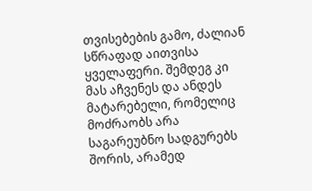თვისებების გამო, ძალიან სწრაფად აითვისა ყველაფერი. შემდეგ კი მას აჩვენეს და ანდეს მატარებელი, რომელიც მოძრაობს არა საგარეუბნო სადგურებს შორის, არამედ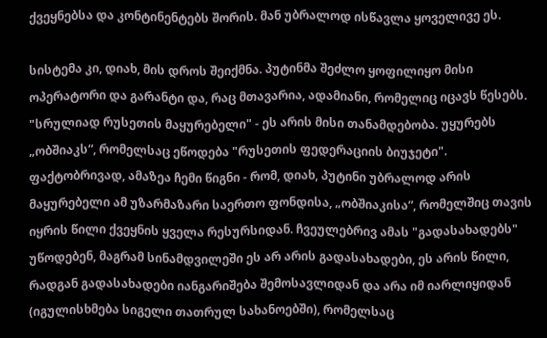ქვეყნებსა და კონტინენტებს შორის. მან უბრალოდ ისწავლა ყოველივე ეს.

სისტემა კი, დიახ, მის დროს შეიქმნა. პუტინმა შეძლო ყოფილიყო მისი ოპერატორი და გარანტი და, რაც მთავარია, ადამიანი, რომელიც იცავს წესებს. "სრულიად რუსეთის მაყურებელი" - ეს არის მისი თანამდებობა. უყურებს „ობშიაკს“, რომელსაც ეწოდება "რუსეთის ფედერაციის ბიუჯეტი". ფაქტობრივად, ამაზეა ჩემი წიგნი - რომ, დიახ, პუტინი უბრალოდ არის მაყურებელი ამ უზარმაზარი საერთო ფონდისა, „ობშიაკისა“, რომელშიც თავის იყრის წილი ქვეყნის ყველა რესურსიდან. ჩვეულებრივ ამას "გადასახადებს" უწოდებენ, მაგრამ სინამდვილეში ეს არ არის გადასახადები, ეს არის წილი, რადგან გადასახადები იანგარიშება შემოსავლიდან და არა იმ იარლიყიდან (იგულისხმება სიგელი თათრულ სახანოებში), რომელსაც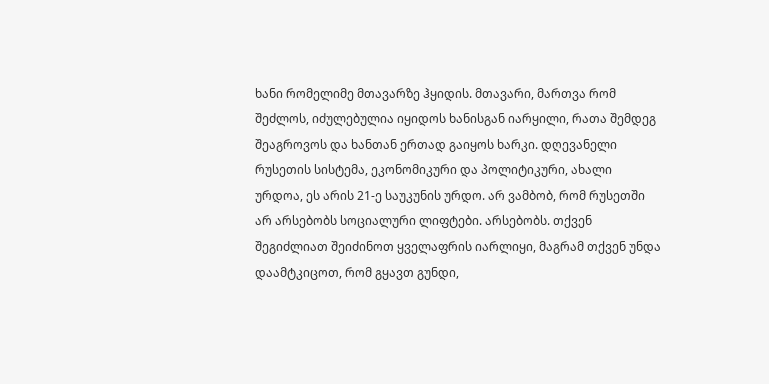ხანი რომელიმე მთავარზე ჰყიდის. მთავარი, მართვა რომ შეძლოს, იძულებულია იყიდოს ხანისგან იარყილი, რათა შემდეგ შეაგროვოს და ხანთან ერთად გაიყოს ხარკი. დღევანელი რუსეთის სისტემა, ეკონომიკური და პოლიტიკური, ახალი ურდოა, ეს არის 21-ე საუკუნის ურდო. არ ვამბობ, რომ რუსეთში არ არსებობს სოციალური ლიფტები. არსებობს. თქვენ შეგიძლიათ შეიძინოთ ყველაფრის იარლიყი, მაგრამ თქვენ უნდა დაამტკიცოთ, რომ გყავთ გუნდი,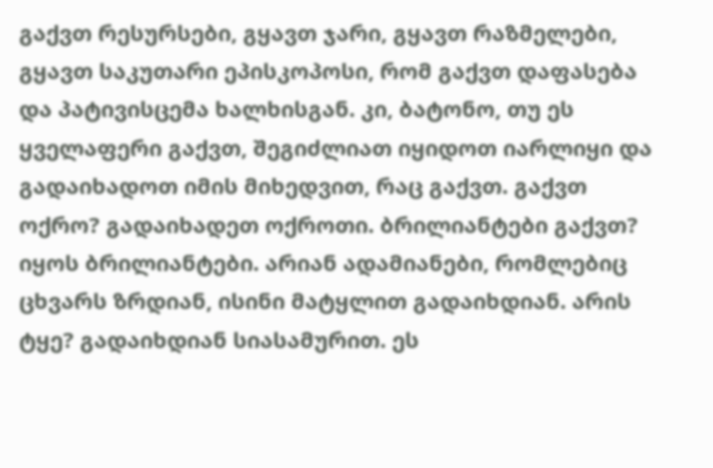გაქვთ რესურსები, გყავთ ჯარი, გყავთ რაზმელები, გყავთ საკუთარი ეპისკოპოსი, რომ გაქვთ დაფასება და პატივისცემა ხალხისგან. კი, ბატონო, თუ ეს ყველაფერი გაქვთ, შეგიძლიათ იყიდოთ იარლიყი და გადაიხადოთ იმის მიხედვით, რაც გაქვთ. გაქვთ ოქრო? გადაიხადეთ ოქროთი. ბრილიანტები გაქვთ? იყოს ბრილიანტები. არიან ადამიანები, რომლებიც ცხვარს ზრდიან, ისინი მატყლით გადაიხდიან. არის ტყე? გადაიხდიან სიასამურით. ეს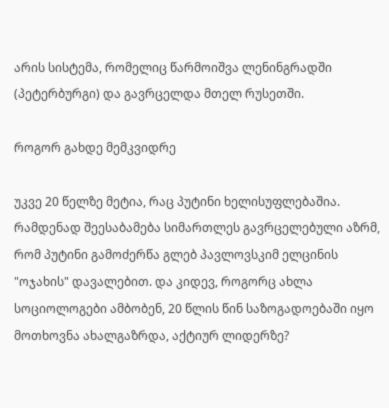არის სისტემა, რომელიც წარმოიშვა ლენინგრადში (პეტერბურგი) და გავრცელდა მთელ რუსეთში.

როგორ გახდე მემკვიდრე

უკვე 20 წელზე მეტია, რაც პუტინი ხელისუფლებაშია. რამდენად შეესაბამება სიმართლეს გავრცელებული აზრმ, რომ პუტინი გამოძერწა გლებ პავლოვსკიმ ელცინის "ოჯახის" დავალებით. და კიდევ, როგორც ახლა სოციოლოგები ამბობენ, 20 წლის წინ საზოგადოებაში იყო მოთხოვნა ახალგაზრდა, აქტიურ ლიდერზე?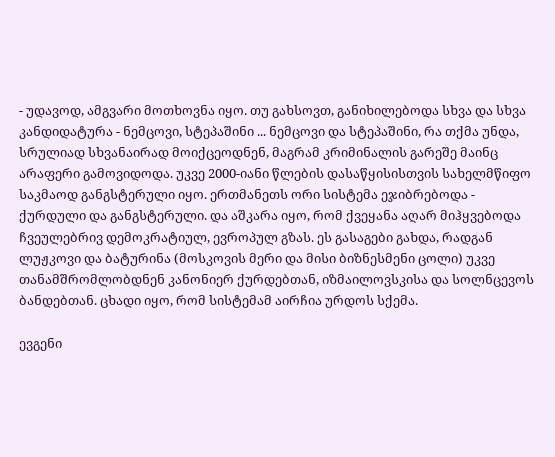- უდავოდ, ამგვარი მოთხოვნა იყო. თუ გახსოვთ, განიხილებოდა სხვა და სხვა კანდიდატურა - ნემცოვი, სტეპაშინი ... ნემცოვი და სტეპაშინი, რა თქმა უნდა, სრულიად სხვანაირად მოიქცეოდნენ, მაგრამ კრიმინალის გარეშე მაინც არაფერი გამოვიდოდა. უკვე 2000-იანი წლების დასაწყისისთვის სახელმწიფო საკმაოდ განგსტერული იყო. ერთმანეთს ორი სისტემა ეჯიბრებოდა - ქურდული და განგსტერული. და აშკარა იყო, რომ ქვეყანა აღარ მიჰყვებოდა ჩვეულებრივ დემოკრატიულ, ევროპულ გზას. ეს გასაგები გახდა, რადგან ლუჟკოვი და ბატურინა (მოსკოვის მერი და მისი ბიზნესმენი ცოლი) უკვე თანამშრომლობდნენ კანონიერ ქურდებთან, იზმაილოვსკისა და სოლნცევოს ბანდებთან. ცხადი იყო, რომ სისტემამ აირჩია ურდოს სქემა.

ევგენი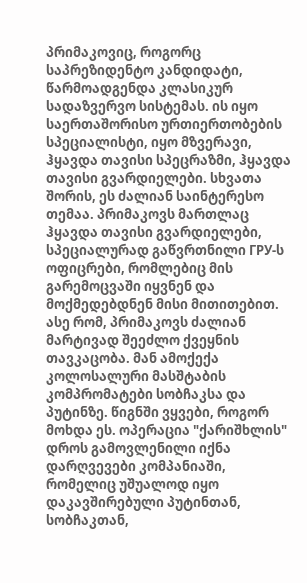პრიმაკოვიც, როგორც საპრეზიდენტო კანდიდატი, წარმოადგენდა კლასიკურ სადაზვერვო სისტემას. ის იყო საერთაშორისო ურთიერთობების სპეციალისტი, იყო მზვერავი, ჰყავდა თავისი სპეცრაზმი, ჰყავდა თავისი გვარდიელები. სხვათა შორის, ეს ძალიან საინტერესო თემაა. პრიმაკოვს მართლაც ჰყავდა თავისი გვარდიელები, სპეციალურად გაწვრთნილი ГРУ-ს ოფიცრები, რომლებიც მის გარემოცვაში იყვნენ და მოქმედებდნენ მისი მითითებით. ასე რომ, პრიმაკოვს ძალიან მარტივად შეეძლო ქვეყნის თავკაცობა. მან ამოქექა კოლოსალური მასშტაბის კომპრომატები სობჩაკსა და პუტინზე. წიგნში ვყვები, როგორ მოხდა ეს. ოპერაცია "ქარიშხლის" დროს გამოვლენილი იქნა დარღვევები კომპანიაში, რომელიც უშუალოდ იყო დაკავშირებული პუტინთან, სობჩაკთან,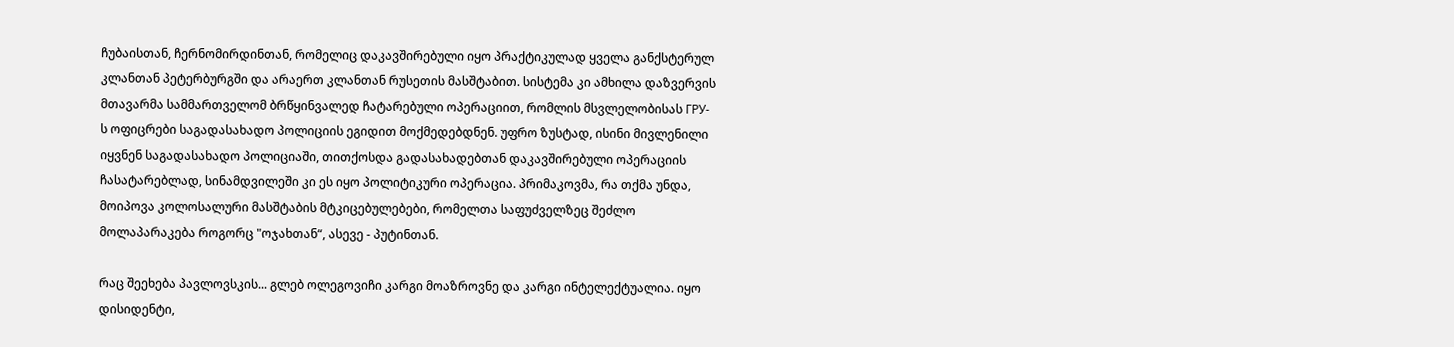ჩუბაისთან, ჩერნომირდინთან, რომელიც დაკავშირებული იყო პრაქტიკულად ყველა განქსტერულ კლანთან პეტერბურგში და არაერთ კლანთან რუსეთის მასშტაბით. სისტემა კი ამხილა დაზვერვის მთავარმა სამმართველომ ბრწყინვალედ ჩატარებული ოპერაციით, რომლის მსვლელობისას ГРУ-ს ოფიცრები საგადასახადო პოლიციის ეგიდით მოქმედებდნენ. უფრო ზუსტად, ისინი მივლენილი იყვნენ საგადასახადო პოლიციაში, თითქოსდა გადასახადებთან დაკავშირებული ოპერაციის ჩასატარებლად, სინამდვილეში კი ეს იყო პოლიტიკური ოპერაცია. პრიმაკოვმა, რა თქმა უნდა, მოიპოვა კოლოსალური მასშტაბის მტკიცებულებები, რომელთა საფუძველზეც შეძლო მოლაპარაკება როგორც "ოჯახთან“, ასევე - პუტინთან.

რაც შეეხება პავლოვსკის... გლებ ოლეგოვიჩი კარგი მოაზროვნე და კარგი ინტელექტუალია. იყო დისიდენტი,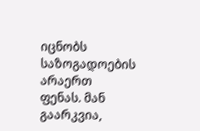იცნობს საზოგადოების არაერთ ფენას. მან გაარკვია,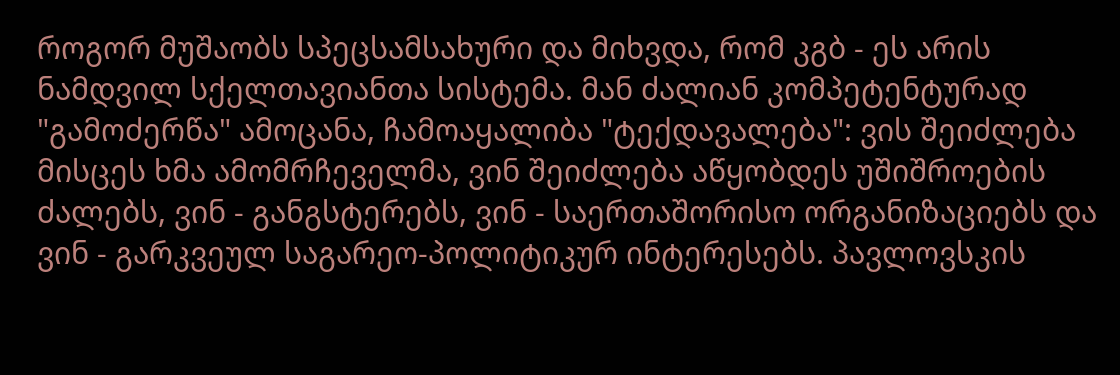როგორ მუშაობს სპეცსამსახური და მიხვდა, რომ კგბ - ეს არის ნამდვილ სქელთავიანთა სისტემა. მან ძალიან კომპეტენტურად "გამოძერწა" ამოცანა, ჩამოაყალიბა "ტექდავალება": ვის შეიძლება მისცეს ხმა ამომრჩეველმა, ვინ შეიძლება აწყობდეს უშიშროების ძალებს, ვინ - განგსტერებს, ვინ - საერთაშორისო ორგანიზაციებს და ვინ - გარკვეულ საგარეო-პოლიტიკურ ინტერესებს. პავლოვსკის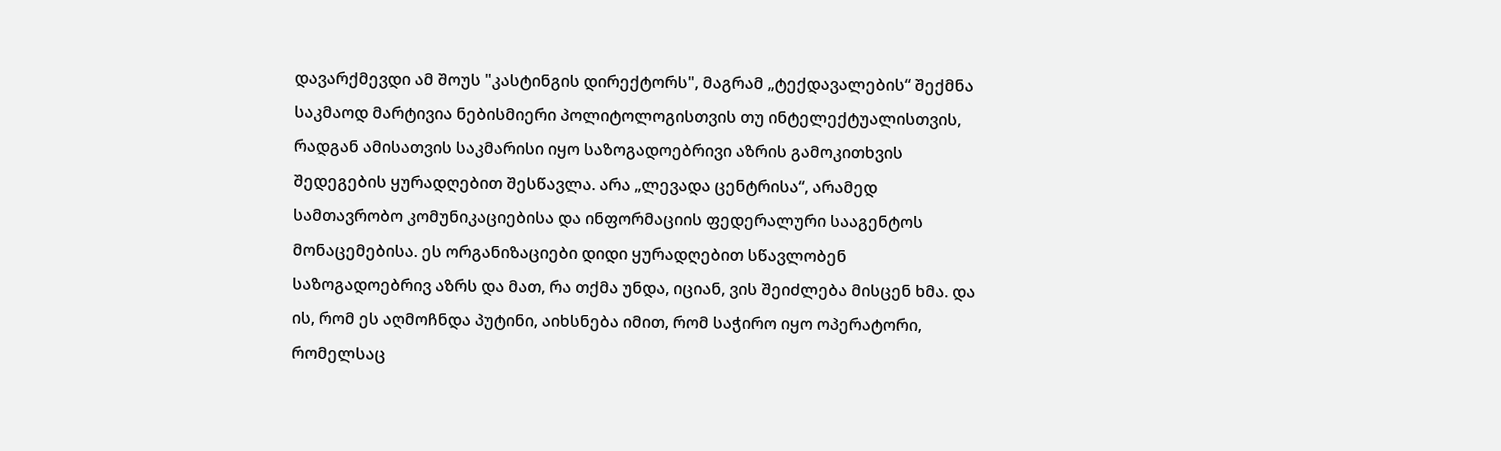დავარქმევდი ამ შოუს "კასტინგის დირექტორს", მაგრამ „ტექდავალების“ შექმნა საკმაოდ მარტივია ნებისმიერი პოლიტოლოგისთვის თუ ინტელექტუალისთვის, რადგან ამისათვის საკმარისი იყო საზოგადოებრივი აზრის გამოკითხვის შედეგების ყურადღებით შესწავლა. არა „ლევადა ცენტრისა“, არამედ სამთავრობო კომუნიკაციებისა და ინფორმაციის ფედერალური სააგენტოს მონაცემებისა. ეს ორგანიზაციები დიდი ყურადღებით სწავლობენ საზოგადოებრივ აზრს და მათ, რა თქმა უნდა, იციან, ვის შეიძლება მისცენ ხმა. და ის, რომ ეს აღმოჩნდა პუტინი, აიხსნება იმით, რომ საჭირო იყო ოპერატორი, რომელსაც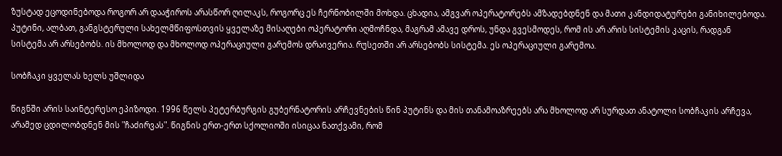ზუსტად ეცოდინებოდა როგორ არ დააჭიროს არასწორ ღილაკს, როგორც ეს ჩერნობილში მოხდა. ცხადია, ამგვარ ოპერატორებს ამზადებდნენ და მათი კანდიდატურები განიხილებოდა. პუტინი, ალბათ, განგსტერული სახელმწიფოსთვის ყველაზე მისაღები ოპერატორი აღმოჩნდა, მაგრამ ამავე დროს, უნდა გვესმოდეს, რომ ის არ არის სისტემის კაცის, რადგან სისტემა არ არსებობს. ის მხოლოდ და მხოლოდ ოპერაციული გარემოს დრაივერია. რუსეთში არ არსებობს სისტემა. ეს ოპერაციული გარემოა.

სობჩაკი ყველას ხელს უშლიდა

წიგნში არის საინტერესო ეპიზოდი. 1996 წელს პეტერბურგის გუბერნატორის არჩევნების წინ პუტინს და მის თანამოაზრეებს არა მხოლოდ არ სურდათ ანატოლი სობჩაკის არჩევა, არამედ ცდილობდნენ მის "ჩაძირვას". წიგნის ერთ-ერთ სქოლიოში ისიცაა ნათქვამი, რომ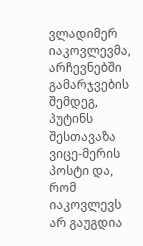ვლადიმერ იაკოვლევმა, არჩევნებში გამარჯვების შემდეგ, პუტინს შესთავაზა ვიცე-მერის პოსტი და, რომ იაკოვლევს არ გაუგდია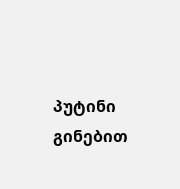პუტინი გინებით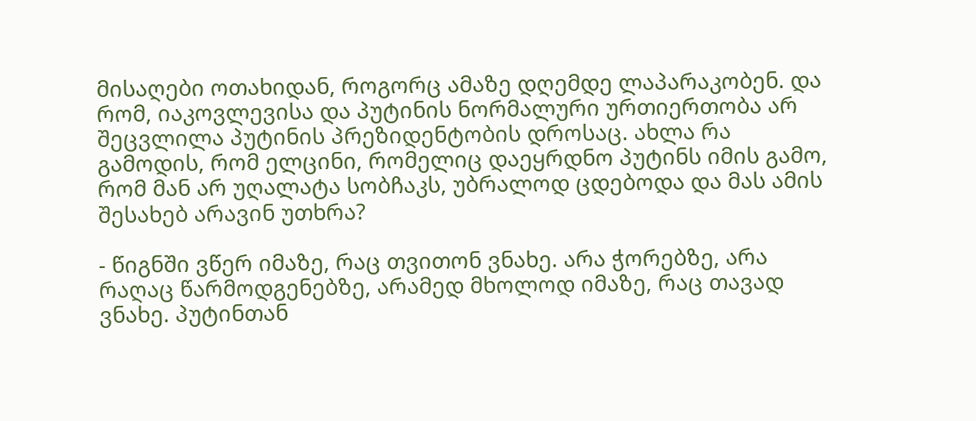მისაღები ოთახიდან, როგორც ამაზე დღემდე ლაპარაკობენ. და რომ, იაკოვლევისა და პუტინის ნორმალური ურთიერთობა არ შეცვლილა პუტინის პრეზიდენტობის დროსაც. ახლა რა გამოდის, რომ ელცინი, რომელიც დაეყრდნო პუტინს იმის გამო, რომ მან არ უღალატა სობჩაკს, უბრალოდ ცდებოდა და მას ამის შესახებ არავინ უთხრა?

- წიგნში ვწერ იმაზე, რაც თვითონ ვნახე. არა ჭორებზე, არა რაღაც წარმოდგენებზე, არამედ მხოლოდ იმაზე, რაც თავად ვნახე. პუტინთან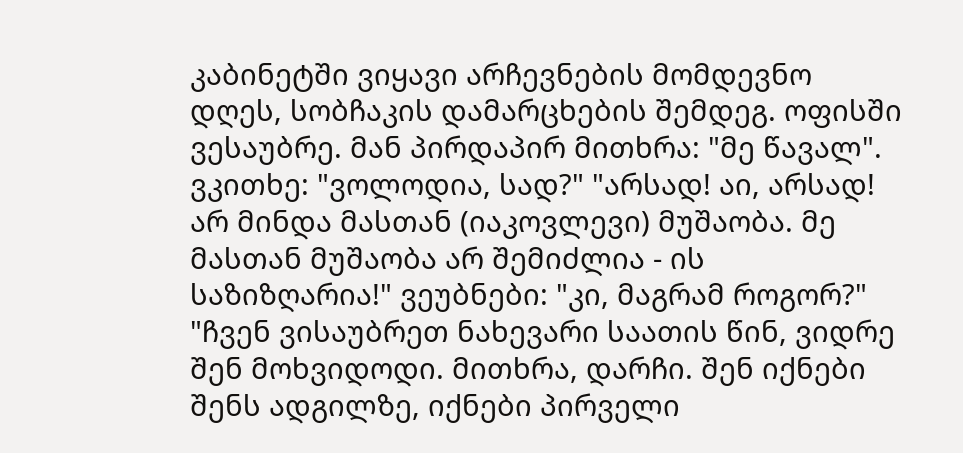კაბინეტში ვიყავი არჩევნების მომდევნო დღეს, სობჩაკის დამარცხების შემდეგ. ოფისში ვესაუბრე. მან პირდაპირ მითხრა: "მე წავალ". ვკითხე: "ვოლოდია, სად?" "არსად! აი, არსად! არ მინდა მასთან (იაკოვლევი) მუშაობა. მე მასთან მუშაობა არ შემიძლია - ის საზიზღარია!" ვეუბნები: "კი, მაგრამ როგორ?" "ჩვენ ვისაუბრეთ ნახევარი საათის წინ, ვიდრე შენ მოხვიდოდი. მითხრა, დარჩი. შენ იქნები შენს ადგილზე, იქნები პირველი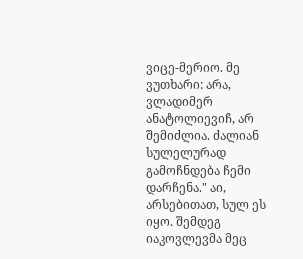ვიცე-მერიო. მე ვუთხარი: არა, ვლადიმერ ანატოლიევიჩ, არ შემიძლია. ძალიან სულელურად გამოჩნდება ჩემი დარჩენა." აი, არსებითათ, სულ ეს იყო. შემდეგ იაკოვლევმა მეც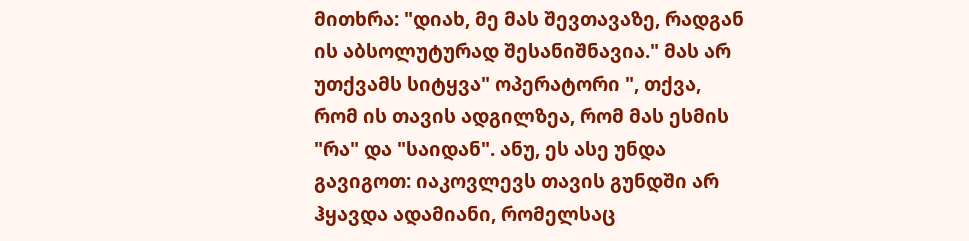მითხრა: "დიახ, მე მას შევთავაზე, რადგან ის აბსოლუტურად შესანიშნავია." მას არ უთქვამს სიტყვა" ოპერატორი ", თქვა, რომ ის თავის ადგილზეა, რომ მას ესმის "რა" და "საიდან". ანუ, ეს ასე უნდა გავიგოთ: იაკოვლევს თავის გუნდში არ ჰყავდა ადამიანი, რომელსაც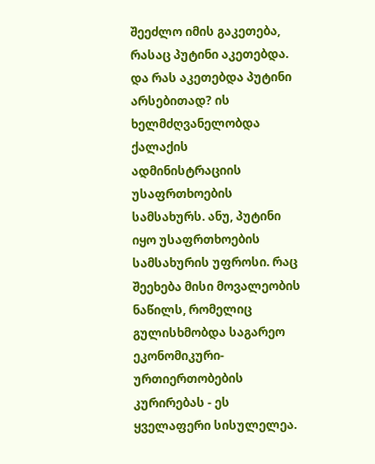შეეძლო იმის გაკეთება, რასაც პუტინი აკეთებდა. და რას აკეთებდა პუტინი არსებითად? ის ხელმძღვანელობდა ქალაქის ადმინისტრაციის უსაფრთხოების სამსახურს. ანუ, პუტინი იყო უსაფრთხოების სამსახურის უფროსი. რაც შეეხება მისი მოვალეობის ნაწილს, რომელიც გულისხმობდა საგარეო ეკონომიკური-ურთიერთობების კურირებას - ეს ყველაფერი სისულელეა.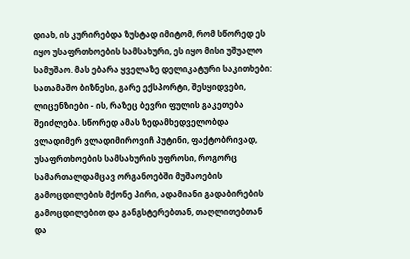დიახ, ის კურირებდა ზუსტად იმიტომ, რომ სწორედ ეს იყო უსაფრთხოების სამსახური, ეს იყო მისი უშუალო სამუშაო. მას ებარა ყველაზე დელიკატური საკითხები: სათამაშო ბიზნესი, გარე ექსპორტი, შესყიდვები, ლიცენზიები - ის, რაზეც ბევრი ფულის გაკეთება შეიძლება. სწორედ ამას ზედამხედველობდა ვლადიმერ ვლადიმიროვიჩ პუტინი, ფაქტობრივად, უსაფრთხოების სამსახურის უფროსი, როგორც სამართალდამცავ ორგანოებში მუშაოების გამოცდილების მქონე პირი, ადამიანი გადაბირების გამოცდილებით და განგსტერებთან, თაღლითებთან და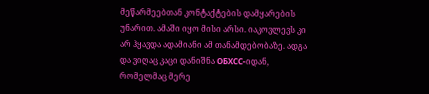მეწარმეებთან კონტაქტების დამყარების უნარით. ამაში იყო მისი არსი. იაკოვლევს კი არ ჰყავდა ადამიანი ამ თანამდებობაზე. ადგა და ვიღაც კაცი დანიშნა ОБХСС-იდან, რომელმაც მერე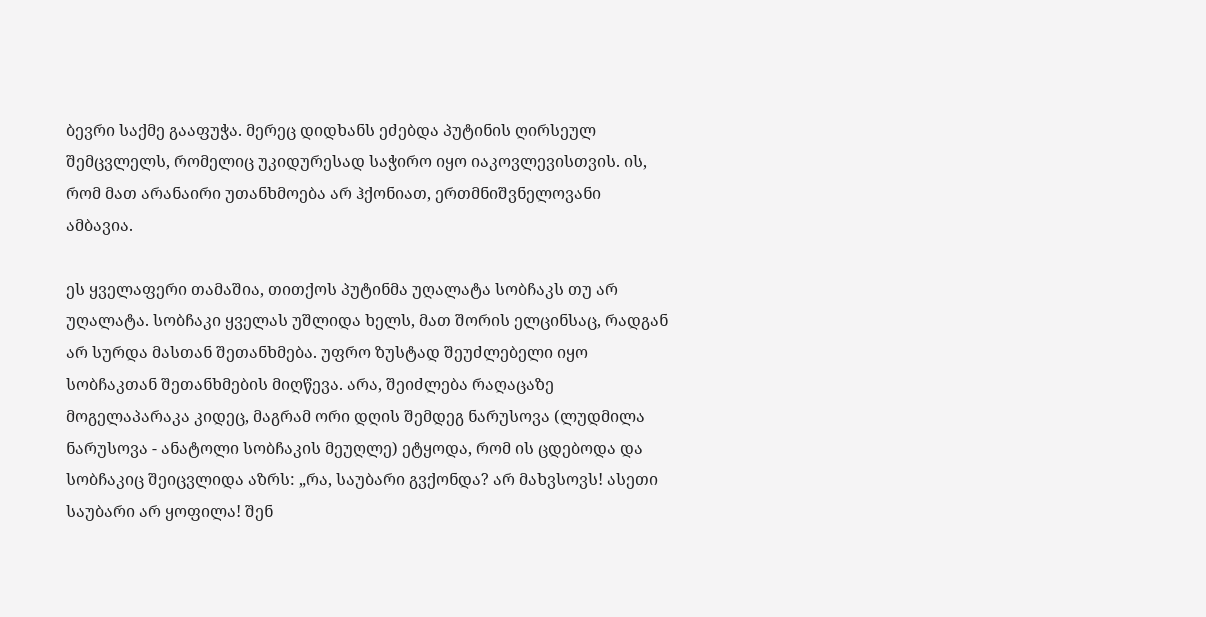ბევრი საქმე გააფუჭა. მერეც დიდხანს ეძებდა პუტინის ღირსეულ შემცვლელს, რომელიც უკიდურესად საჭირო იყო იაკოვლევისთვის. ის, რომ მათ არანაირი უთანხმოება არ ჰქონიათ, ერთმნიშვნელოვანი ამბავია.

ეს ყველაფერი თამაშია, თითქოს პუტინმა უღალატა სობჩაკს თუ არ უღალატა. სობჩაკი ყველას უშლიდა ხელს, მათ შორის ელცინსაც, რადგან არ სურდა მასთან შეთანხმება. უფრო ზუსტად შეუძლებელი იყო სობჩაკთან შეთანხმების მიღწევა. არა, შეიძლება რაღაცაზე მოგელაპარაკა კიდეც, მაგრამ ორი დღის შემდეგ ნარუსოვა (ლუდმილა ნარუსოვა - ანატოლი სობჩაკის მეუღლე) ეტყოდა, რომ ის ცდებოდა და სობჩაკიც შეიცვლიდა აზრს: „რა, საუბარი გვქონდა? არ მახვსოვს! ასეთი საუბარი არ ყოფილა! შენ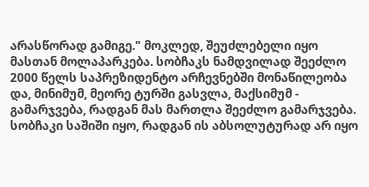არასწორად გამიგე." მოკლედ, შეუძლებელი იყო მასთან მოლაპარკება. სობჩაკს ნამდვილად შეეძლო 2000 წელს საპრეზიდენტო არჩევნებში მონაწილეობა და, მინიმუმ, მეორე ტურში გასვლა, მაქსიმუმ - გამარჯვება, რადგან მას მართლა შეეძლო გამარჯვება. სობჩაკი საშიში იყო, რადგან ის აბსოლუტურად არ იყო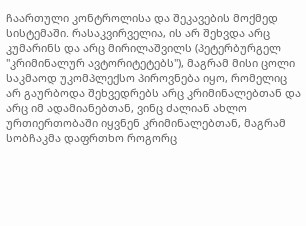ჩაართული კონტროლისა და შეკავების მოქმედ სისტემაში. რასაკვირველია, ის არ შეხვდა არც კუმარინს და არც მირილაშვილს (პეტერბურგელ "კრიმინალურ ავტორიტეტებს"), მაგრამ მისი ცოლი საკმაოდ უკომპლექსო პიროვნება იყო, რომელიც არ გაურბოდა შეხვედრებს არც კრიმინალებთან და არც იმ ადამიანებთან, ვინც ძალიან ახლო ურთიერთობაში იყვნენ კრიმინალებთან, მაგრამ სობჩაკმა დაფრთხო როგორც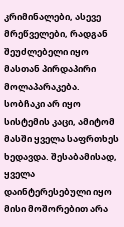კრიმინალები, ასევე მრეწველები, რადგან შეუძლებელი იყო მასთან პირდაპირი მოლაპარაკება. სობჩაკი არ იყო სისტემის კაცი, ამიტომ მასში ყველა საფრთხეს ხედავდა. შესაბამისად, ყველა დაინტერესებული იყო მისი მოშორებით არა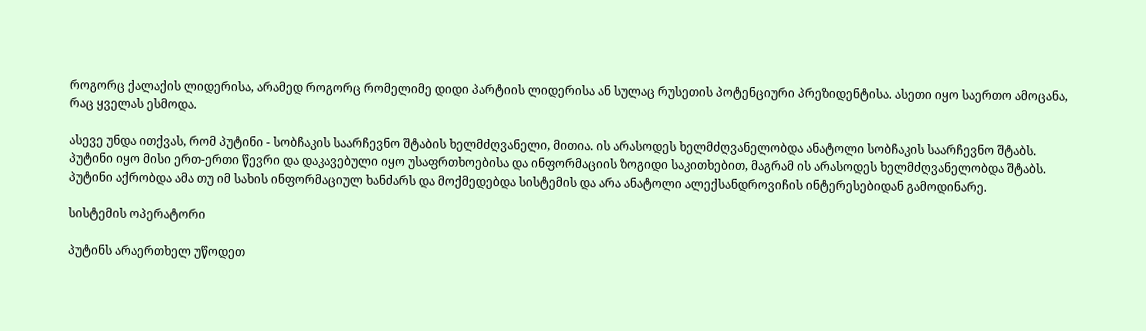როგორც ქალაქის ლიდერისა, არამედ როგორც რომელიმე დიდი პარტიის ლიდერისა ან სულაც რუსეთის პოტენციური პრეზიდენტისა. ასეთი იყო საერთო ამოცანა, რაც ყველას ესმოდა.

ასევე უნდა ითქვას, რომ პუტინი - სობჩაკის საარჩევნო შტაბის ხელმძღვანელი, მითია. ის არასოდეს ხელმძღვანელობდა ანატოლი სობჩაკის საარჩევნო შტაბს. პუტინი იყო მისი ერთ-ერთი წევრი და დაკავებული იყო უსაფრთხოებისა და ინფორმაციის ზოგიდი საკითხებით, მაგრამ ის არასოდეს ხელმძღვანელობდა შტაბს. პუტინი აქრობდა ამა თუ იმ სახის ინფორმაციულ ხანძარს და მოქმედებდა სისტემის და არა ანატოლი ალექსანდროვიჩის ინტერესებიდან გამოდინარე.

სისტემის ოპერატორი

პუტინს არაერთხელ უწოდეთ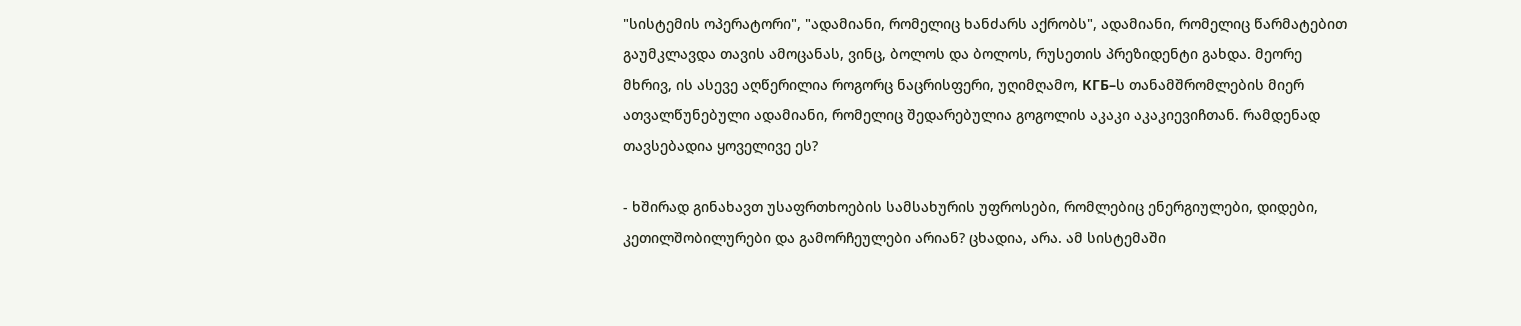"სისტემის ოპერატორი", "ადამიანი, რომელიც ხანძარს აქრობს", ადამიანი, რომელიც წარმატებით გაუმკლავდა თავის ამოცანას, ვინც, ბოლოს და ბოლოს, რუსეთის პრეზიდენტი გახდა. მეორე მხრივ, ის ასევე აღწერილია როგორც ნაცრისფერი, უღიმღამო, КГБ–ს თანამშრომლების მიერ ათვალწუნებული ადამიანი, რომელიც შედარებულია გოგოლის აკაკი აკაკიევიჩთან. რამდენად თავსებადია ყოველივე ეს?

- ხშირად გინახავთ უსაფრთხოების სამსახურის უფროსები, რომლებიც ენერგიულები, დიდები, კეთილშობილურები და გამორჩეულები არიან? ცხადია, არა. ამ სისტემაში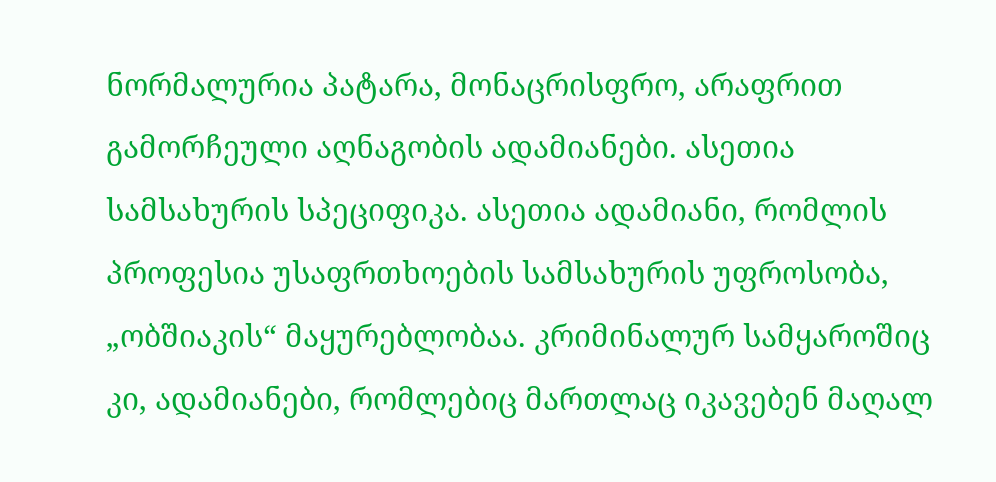ნორმალურია პატარა, მონაცრისფრო, არაფრით გამორჩეული აღნაგობის ადამიანები. ასეთია სამსახურის სპეციფიკა. ასეთია ადამიანი, რომლის პროფესია უსაფრთხოების სამსახურის უფროსობა, „ობშიაკის“ მაყურებლობაა. კრიმინალურ სამყაროშიც კი, ადამიანები, რომლებიც მართლაც იკავებენ მაღალ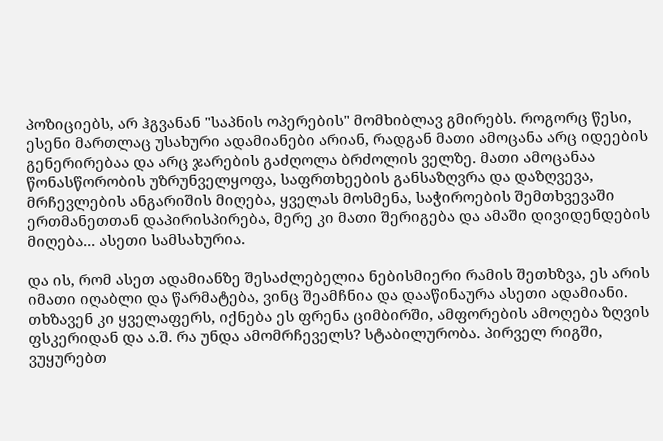პოზიციებს, არ ჰგვანან "საპნის ოპერების" მომხიბლავ გმირებს. როგორც წესი, ესენი მართლაც უსახური ადამიანები არიან, რადგან მათი ამოცანა არც იდეების გენერირებაა და არც ჯარების გაძღოლა ბრძოლის ველზე. მათი ამოცანაა წონასწორობის უზრუნველყოფა, საფრთხეების განსაზღვრა და დაზღვევა, მრჩევლების ანგარიშის მიღება, ყველას მოსმენა, საჭიროების შემთხვევაში ერთმანეთთან დაპირისპირება, მერე კი მათი შერიგება და ამაში დივიდენდების მიღება... ასეთი სამსახურია.

და ის, რომ ასეთ ადამიანზე შესაძლებელია ნებისმიერი რამის შეთხზვა, ეს არის იმათი იღაბლი და წარმატება, ვინც შეამჩნია და დააწინაურა ასეთი ადამიანი. თხზავენ კი ყველაფერს, იქნება ეს ფრენა ციმბირში, ამფორების ამოღება ზღვის ფსკერიდან და ა.შ. რა უნდა ამომრჩეველს? სტაბილურობა. პირველ რიგში, ვუყურებთ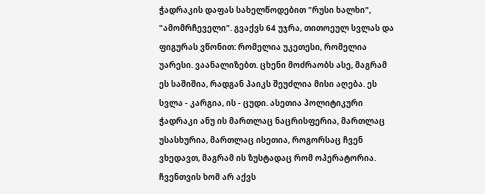ჭადრაკის დაფას სახელწოდებით "რუსი ხალხი", "ამომრჩეველი". გვაქვს 64 უჯრა, თითოეულ სვლას და ფიგურას ვწონით: რომელია უკეთესი, რომელია უარესი. ვაანალიზებთ. ცხენი მოძრაობს ასე, მაგრამ ეს საშიშია, რადგან პაიკს შეუძლია მისი აღება. ეს სვლა - კარგია, ის - ცუდი. ასეთია პოლიტიკური ჭადრაკი ანუ ის მართლაც ნაცრისფერია, მართლაც უსასხურია, მართლაც ისეთია, როგორსაც ჩვენ ვხედავთ, მაგრამ ის ზუსტადაც რომ ოპერატორია. ჩვენთვის ხომ არ აქვს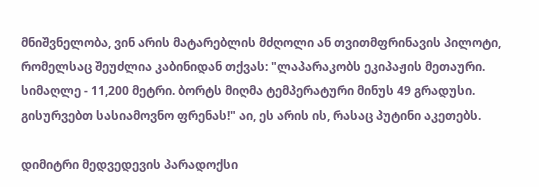მნიშვნელობა, ვინ არის მატარებლის მძღოლი ან თვითმფრინავის პილოტი, რომელსაც შეუძლია კაბინიდან თქვას: "ლაპარაკობს ეკიპაჟის მეთაური. სიმაღლე - 11,200 მეტრი. ბორტს მიღმა ტემპერატური მინუს 49 გრადუსი. გისურვებთ სასიამოვნო ფრენას!" აი, ეს არის ის, რასაც პუტინი აკეთებს.

დიმიტრი მედვედევის პარადოქსი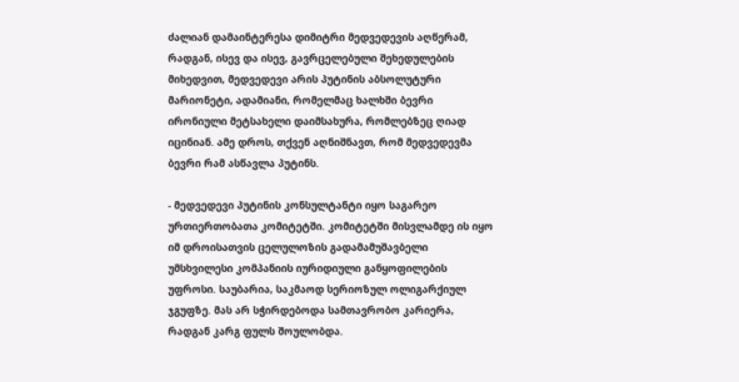ძალიან დამაინტერესა დიმიტრი მედვედევის აღწერამ, რადგან, ისევ და ისევ, გავრცელებული შეხედულების მიხედვით, მედვედევი არის პუტინის აბსოლუტური მარიონეტი, ადამიანი, რომელმაც ხალხში ბევრი ირონიული მეტსახელი დაიმსახურა, რომლებზეც ღიად იცინიან. ამე დროს, თქვენ აღნიშნავთ, რომ მედვედევმა ბევრი რამ ასწავლა პუტინს.

- მედვედევი პუტინის კონსულტანტი იყო საგარეო ურთიერთობათა კომიტეტში. კომიტეტში მისვლამდე ის იყო იმ დროისათვის ცელულოზის გადამამუშავბელი უმსხვილესი კომპანიის იურიდიული განყოფილების უფროსი. საუბარია, საკმაოდ სერიოზულ ოლიგარქიულ ჯგუფზე. მას არ სჭირდებოდა სამთავრობო კარიერა, რადგან კარგ ფულს შოულობდა.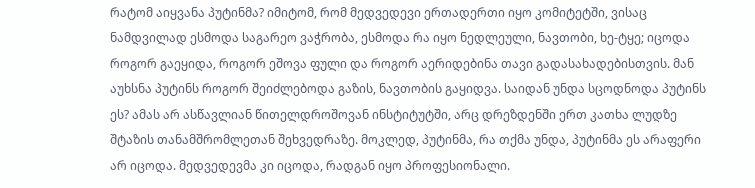რატომ აიყვანა პუტინმა? იმიტომ, რომ მედვედევი ერთადერთი იყო კომიტეტში, ვისაც ნამდვილად ესმოდა საგარეო ვაჭრობა, ესმოდა რა იყო ნედლეული, ნავთობი, ხე-ტყე; იცოდა როგორ გაეყიდა, როგორ ეშოვა ფული და როგორ აერიდებინა თავი გადასახადებისთვის. მან აუხსნა პუტინს როგორ შეიძლებოდა გაზის, ნავთობის გაყიდვა. საიდან უნდა სცოდნოდა პუტინს ეს? ამას არ ასწავლიან წითელდროშოვან ინსტიტუტში, არც დრეზდენში ერთ კათხა ლუდზე შტაზის თანამშრომლეთან შეხვედრაზე. მოკლედ, პუტინმა, რა თქმა უნდა, პუტინმა ეს არაფერი არ იცოდა. მედვედევმა კი იცოდა, რადგან იყო პროფესიონალი.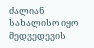ძალიან სახალისო იყო მედვედევის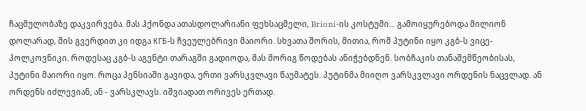ჩაცმულობაზე დაკვირვება. მას ჰქონდა ათასდოლარიანი ფეხსაცმელი, Brioni-ის კოსტუმი... გამოიყურებოდა მილიონ დოლარად, მის გვერდით კი იდგა КГБ-ს ჩვეულებრივი მაიორი. სხვათა შორის, მითია, რომ პუტინი იყო კგბ-ს ვიცე-პოლკოვნიკი. როდესაც კგბ-ს აგენტი თარაგში გადიოდა, მას მორიგ წოდებას ანიჭებდნენ. სობჩაკის თანაშემწეობისას, პუტინი მაიორი იყო. როცა პენსიაში გავიდა, ერთი ვარსკვლავი წაუმატეს. პუტინმა მიიღო ვარსკვლავი ორდენის ნაცვლად. ან ორდენს იძლევიან, ან - ვარსკლავს. იშვიადათ ორივეს ერთად.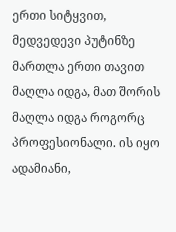ერთი სიტყვით, მედვედევი პუტინზე მართლა ერთი თავით მაღლა იდგა, მათ შორის მაღლა იდგა როგორც პროფესიონალი. ის იყო ადამიანი,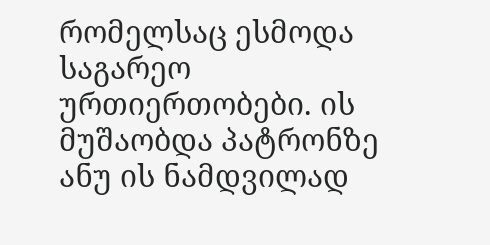რომელსაც ესმოდა საგარეო ურთიერთობები. ის მუშაობდა პატრონზე ანუ ის ნამდვილად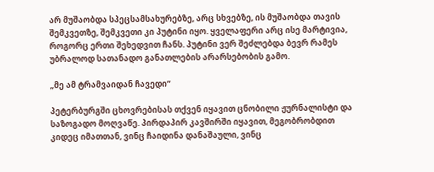არ მუშაობდა სპეცსამსახურებზე, არც სხვებზე, ის მუშაობდა თავის შემკვეთზე, შემკვეთი კი პუტინი იყო. ყველაფერი არც ისე მარტივია, როგორც ერთი შეხედვით ჩანს. პუტინი ვერ შეძლებდა ბევრ რამეს უბრალოდ სათანადო განათლების არარსებობის გამო.

„მე ამ ტრამვაიდან ჩავედი“

პეტერბურგში ცხოვრებისას თქვენ იყავით ცნობილი ჟურნალისტი და საზოგადო მოღვაწე. პირდაპირ კავშირში იყავით, მეგობრობდით კიდეც იმათთან, ვინც ჩაიდინა დანაშაული, ვინც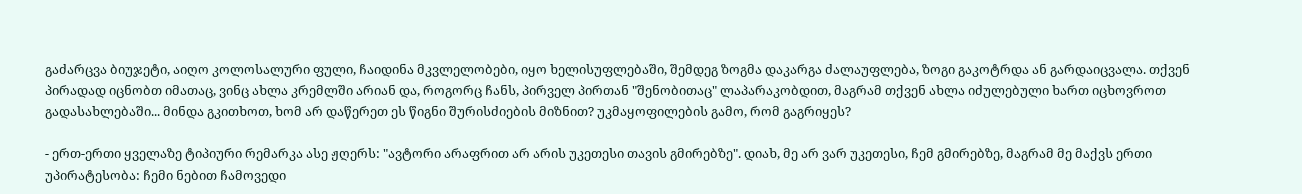გაძარცვა ბიუჯეტი, აიღო კოლოსალური ფული, ჩაიდინა მკვლელობები, იყო ხელისუფლებაში, შემდეგ ზოგმა დაკარგა ძალაუფლება, ზოგი გაკოტრდა ან გარდაიცვალა. თქვენ პირადად იცნობთ იმათაც, ვინც ახლა კრემლში არიან და, როგორც ჩანს, პირველ პირთან "შენობითაც" ლაპარაკობდით, მაგრამ თქვენ ახლა იძულებული ხართ იცხოვროთ გადასახლებაში... მინდა გკითხოთ, ხომ არ დაწერეთ ეს წიგნი შურისძიების მიზნით? უკმაყოფილების გამო, რომ გაგრიყეს?

- ერთ-ერთი ყველაზე ტიპიური რემარკა ასე ჟღერს: "ავტორი არაფრით არ არის უკეთესი თავის გმირებზე". დიახ, მე არ ვარ უკეთესი, ჩემ გმირებზე, მაგრამ მე მაქვს ერთი უპირატესობა: ჩემი ნებით ჩამოვედი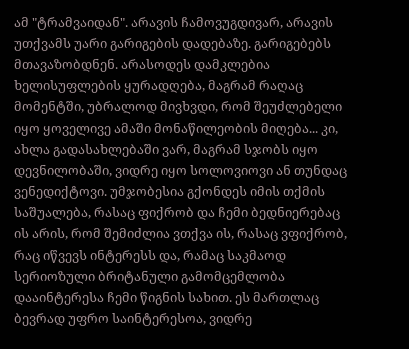ამ "ტრამვაიდან". არავის ჩამოვუგდივარ, არავის უთქვამს უარი გარიგების დადებაზე. გარიგებებს მთავაზობდნენ. არასოდეს დამკლებია ხელისუფლების ყურადღება, მაგრამ რაღაც მომენტში, უბრალოდ მივხვდი, რომ შეუძლებელი იყო ყოველივე ამაში მონაწილეობის მიღება... კი, ახლა გადასახლებაში ვარ, მაგრამ სჯობს იყო დევნილობაში, ვიდრე იყო სოლოვიოვი ან თუნდაც ვენედიქტოვი. უმჯობესია გქონდეს იმის თქმის საშუალება, რასაც ფიქრობ და ჩემი ბედნიერებაც ის არის, რომ შემიძლია ვთქვა ის, რასაც ვფიქრობ, რაც იწვევს ინტერესს და, რამაც საკმაოდ სერიოზული ბრიტანული გამომცემლობა დააინტერესა ჩემი წიგნის სახით. ეს მართლაც ბევრად უფრო საინტერესოა, ვიდრე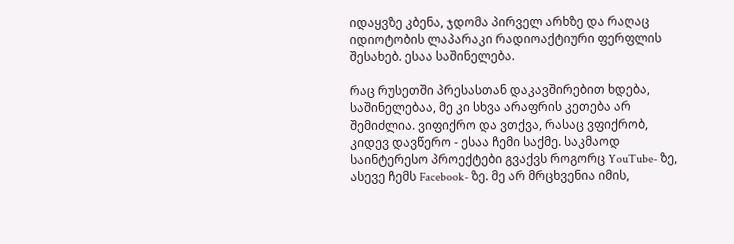იდაყვზე კბენა, ჯდომა პირველ არხზე და რაღაც იდიოტობის ლაპარაკი რადიოაქტიური ფერფლის შესახებ. ესაა საშინელება.

რაც რუსეთში პრესასთან დაკავშირებით ხდება, საშინელებაა, მე კი სხვა არაფრის კეთება არ შემიძლია. ვიფიქრო და ვთქვა, რასაც ვფიქრობ, კიდევ დავწერო - ესაა ჩემი საქმე. საკმაოდ საინტერესო პროექტები გვაქვს როგორც YouTube- ზე, ასევე ჩემს Facebook- ზე. მე არ მრცხვენია იმის,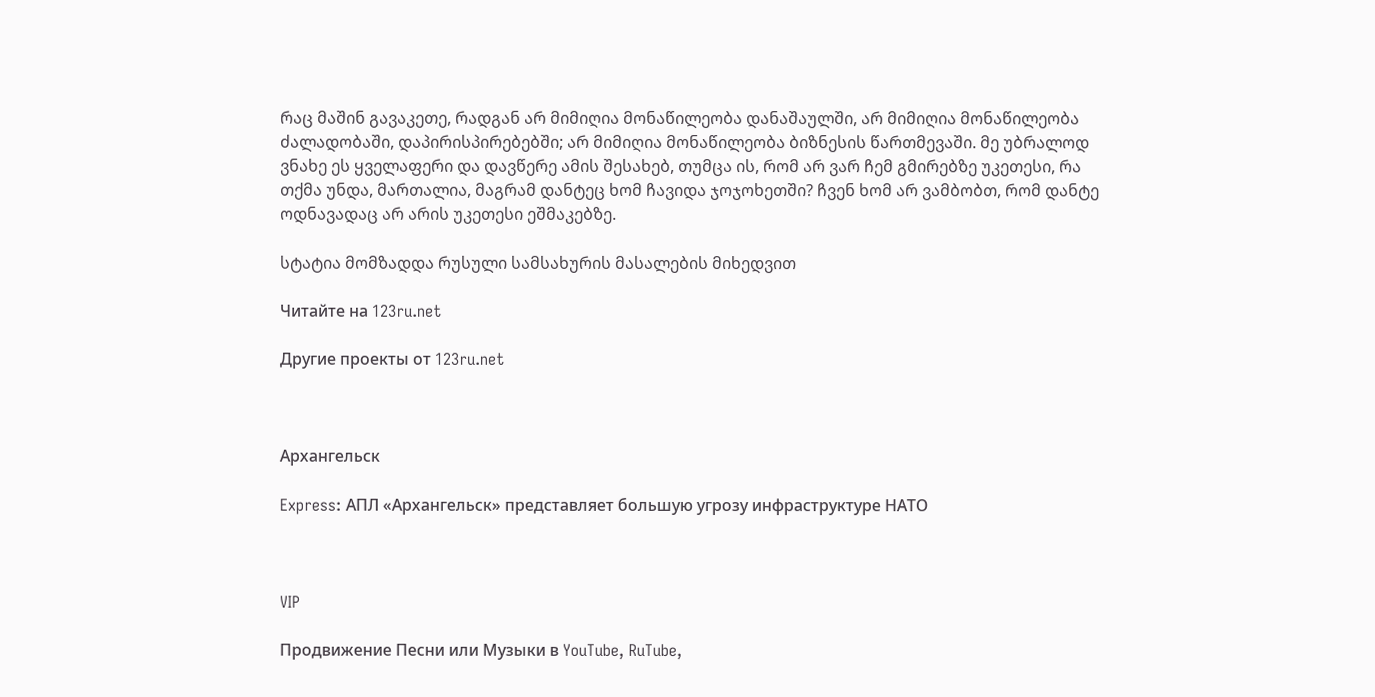რაც მაშინ გავაკეთე, რადგან არ მიმიღია მონაწილეობა დანაშაულში, არ მიმიღია მონაწილეობა ძალადობაში, დაპირისპირებებში; არ მიმიღია მონაწილეობა ბიზნესის წართმევაში. მე უბრალოდ ვნახე ეს ყველაფერი და დავწერე ამის შესახებ, თუმცა ის, რომ არ ვარ ჩემ გმირებზე უკეთესი, რა თქმა უნდა, მართალია, მაგრამ დანტეც ხომ ჩავიდა ჯოჯოხეთში? ჩვენ ხომ არ ვამბობთ, რომ დანტე ოდნავადაც არ არის უკეთესი ეშმაკებზე.

სტატია მომზადდა რუსული სამსახურის მასალების მიხედვით

Читайте на 123ru.net

Другие проекты от 123ru.net



Архангельск

Express: АПЛ «Архангельск» представляет большую угрозу инфраструктуре НАТО



VIP

Продвижение Песни или Музыки в YouTube, RuTube,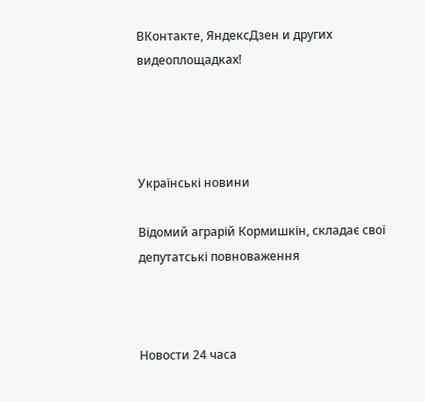ВКонтакте, ЯндексДзен и других видеоплощадках!




Українські новини

Відомий аграрій Кормишкін, складає свої депутатські повноваження



Новости 24 часа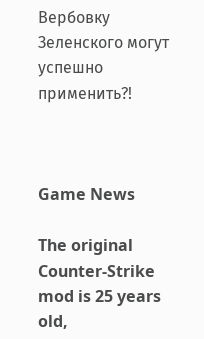Вербовку Зеленского могут успешно применить?!



Game News

The original Counter-Strike mod is 25 years old,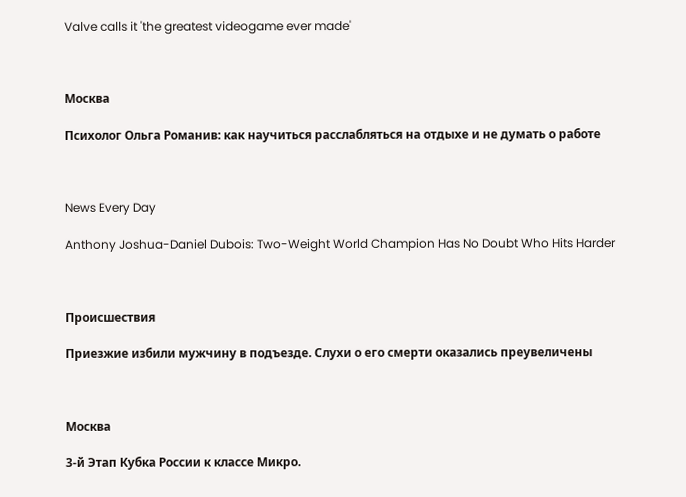Valve calls it 'the greatest videogame ever made'



Москва

Психолог Ольга Романив: как научиться расслабляться на отдыхе и не думать о работе



News Every Day

Anthony Joshua-Daniel Dubois: Two-Weight World Champion Has No Doubt Who Hits Harder



Происшествия

Приезжие избили мужчину в подъезде. Слухи о его смерти оказались преувеличены



Москва

3-й Этап Кубка России к классе Микро.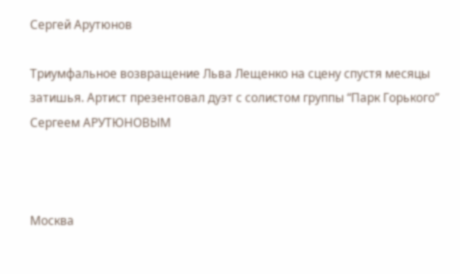Сергей Арутюнов

Триумфальное возвращение Льва Лещенко на сцену спустя месяцы затишья. Артист презентовал дуэт с солистом группы “Парк Горького” Сергеем АРУТЮНОВЫМ



Москва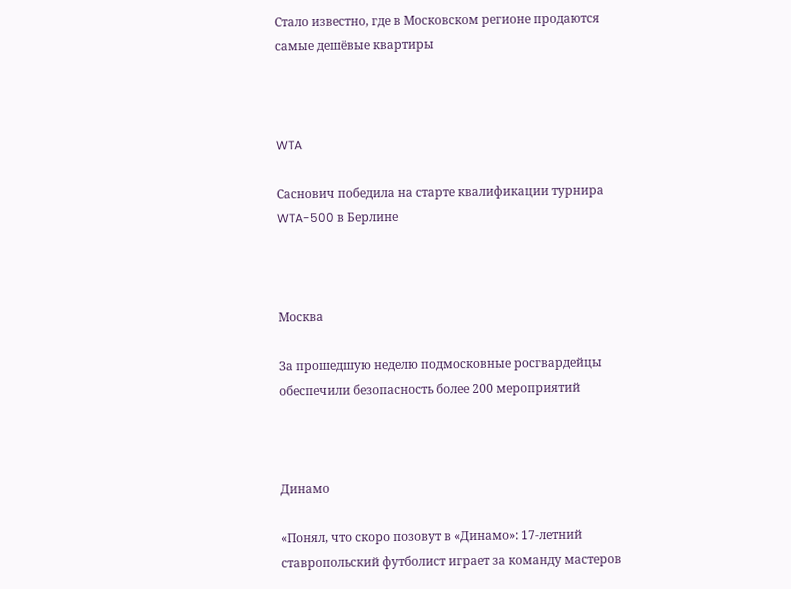Стало известно, где в Московском регионе продаются самые дешёвые квартиры



WTA

Саснович победила на старте квалификации турнира WTA-500 в Берлине



Москва

За прошедшую неделю подмосковные росгвардейцы обеспечили безопасность более 200 мероприятий



Динамо

«Понял, что скоро позовут в «Динамо»: 17-летний ставропольский футболист играет за команду мастеров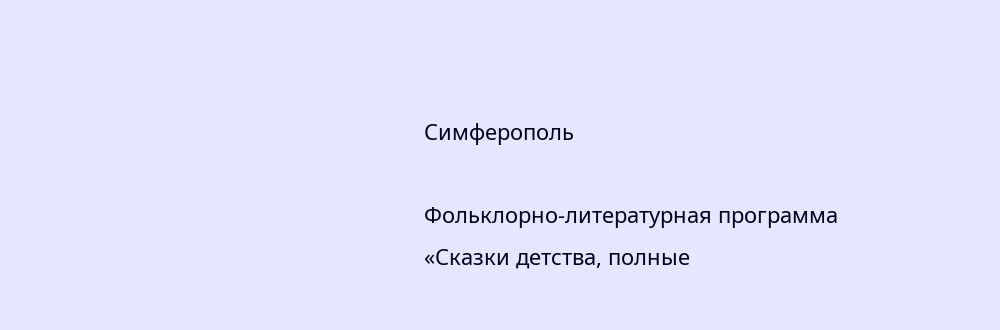Симферополь

Фольклорно-литературная программа «Сказки детства, полные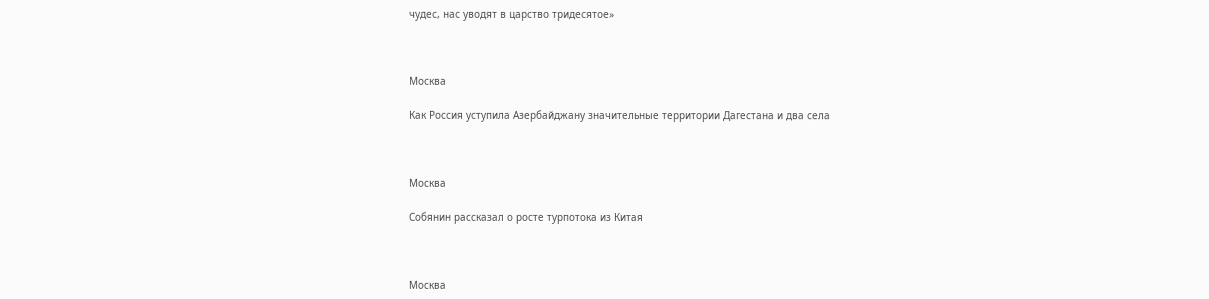чудес, нас уводят в царство тридесятое»



Москва

Как Россия уступила Азербайджану значительные территории Дагестана и два села



Москва

Собянин рассказал о росте турпотока из Китая



Москва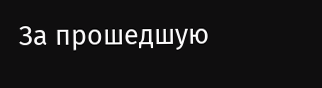За прошедшую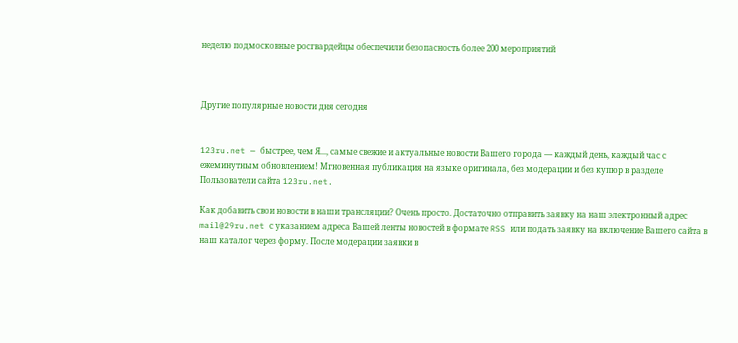неделю подмосковные росгвардейцы обеспечили безопасность более 200 мероприятий



Другие популярные новости дня сегодня


123ru.net — быстрее, чем Я..., самые свежие и актуальные новости Вашего города — каждый день, каждый час с ежеминутным обновлением! Мгновенная публикация на языке оригинала, без модерации и без купюр в разделе Пользователи сайта 123ru.net.

Как добавить свои новости в наши трансляции? Очень просто. Достаточно отправить заявку на наш электронный адрес mail@29ru.net с указанием адреса Вашей ленты новостей в формате RSS или подать заявку на включение Вашего сайта в наш каталог через форму. После модерации заявки в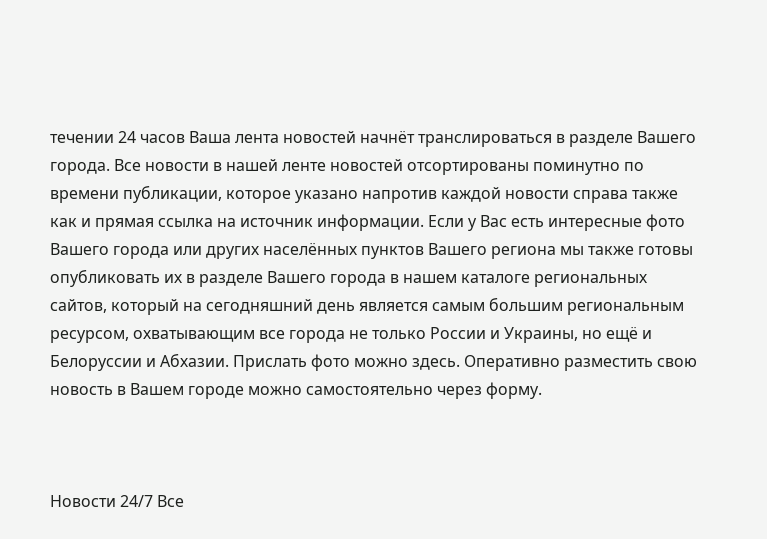течении 24 часов Ваша лента новостей начнёт транслироваться в разделе Вашего города. Все новости в нашей ленте новостей отсортированы поминутно по времени публикации, которое указано напротив каждой новости справа также как и прямая ссылка на источник информации. Если у Вас есть интересные фото Вашего города или других населённых пунктов Вашего региона мы также готовы опубликовать их в разделе Вашего города в нашем каталоге региональных сайтов, который на сегодняшний день является самым большим региональным ресурсом, охватывающим все города не только России и Украины, но ещё и Белоруссии и Абхазии. Прислать фото можно здесь. Оперативно разместить свою новость в Вашем городе можно самостоятельно через форму.



Новости 24/7 Все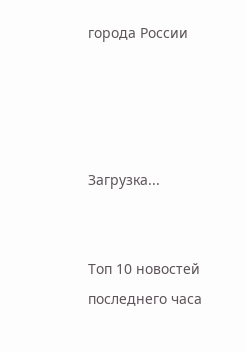города России




Загрузка...


Топ 10 новостей последнего часа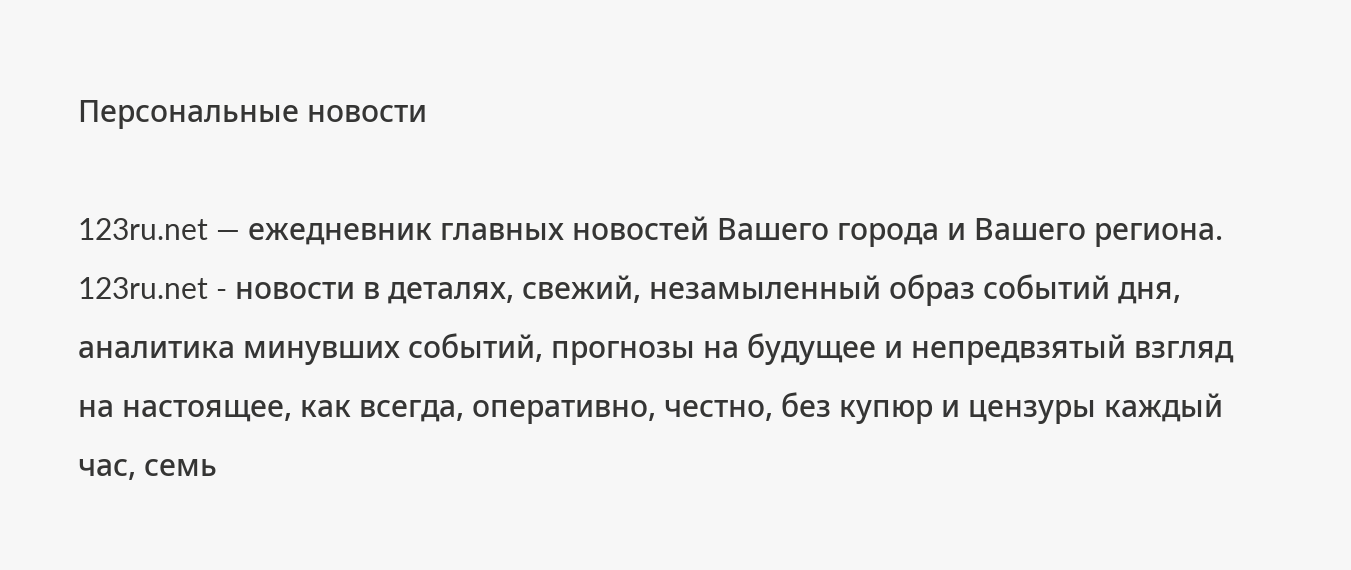Персональные новости

123ru.net — ежедневник главных новостей Вашего города и Вашего региона. 123ru.net - новости в деталях, свежий, незамыленный образ событий дня, аналитика минувших событий, прогнозы на будущее и непредвзятый взгляд на настоящее, как всегда, оперативно, честно, без купюр и цензуры каждый час, семь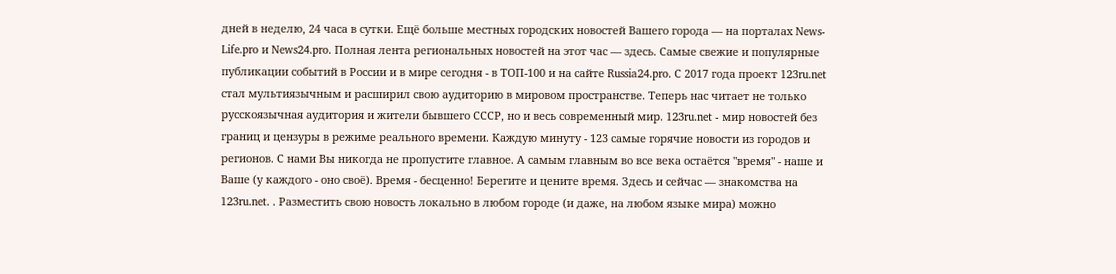дней в неделю, 24 часа в сутки. Ещё больше местных городских новостей Вашего города — на порталах News-Life.pro и News24.pro. Полная лента региональных новостей на этот час — здесь. Самые свежие и популярные публикации событий в России и в мире сегодня - в ТОП-100 и на сайте Russia24.pro. С 2017 года проект 123ru.net стал мультиязычным и расширил свою аудиторию в мировом пространстве. Теперь нас читает не только русскоязычная аудитория и жители бывшего СССР, но и весь современный мир. 123ru.net - мир новостей без границ и цензуры в режиме реального времени. Каждую минуту - 123 самые горячие новости из городов и регионов. С нами Вы никогда не пропустите главное. А самым главным во все века остаётся "время" - наше и Ваше (у каждого - оно своё). Время - бесценно! Берегите и цените время. Здесь и сейчас — знакомства на 123ru.net. . Разместить свою новость локально в любом городе (и даже, на любом языке мира) можно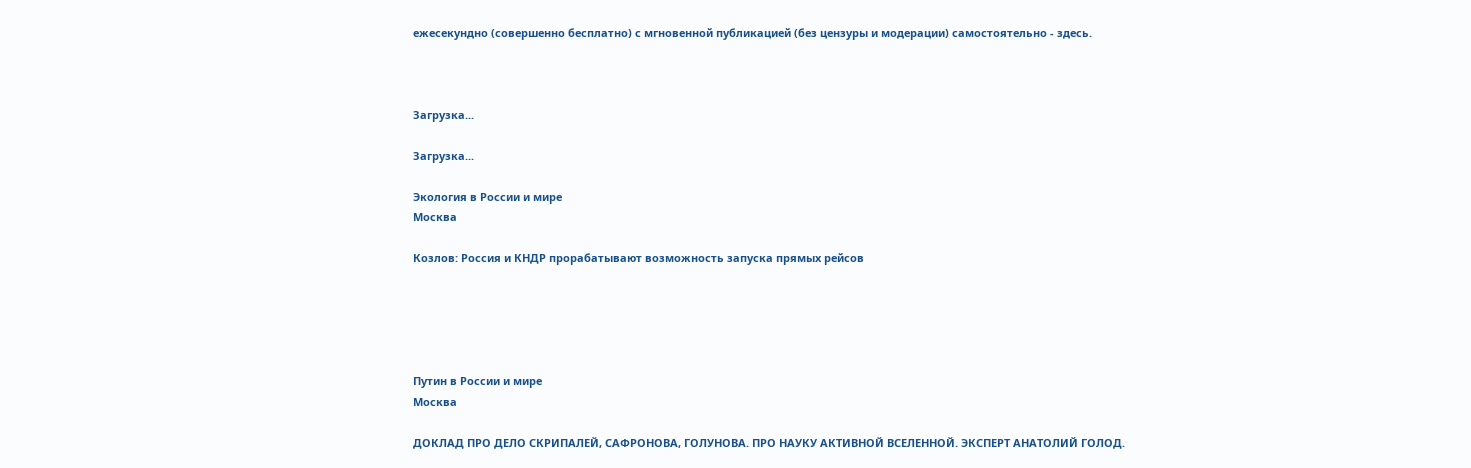ежесекундно (совершенно бесплатно) с мгновенной публикацией (без цензуры и модерации) самостоятельно - здесь.



Загрузка...

Загрузка...

Экология в России и мире
Москва

Козлов: Россия и КНДР прорабатывают возможность запуска прямых рейсов





Путин в России и мире
Москва

ДОКЛАД ПРО ДЕЛО СКРИПАЛЕЙ, САФРОНОВА, ГОЛУНОВА. ПРО НАУКУ АКТИВНОЙ ВСЕЛЕННОЙ. ЭКСПЕРТ АНАТОЛИЙ ГОЛОД.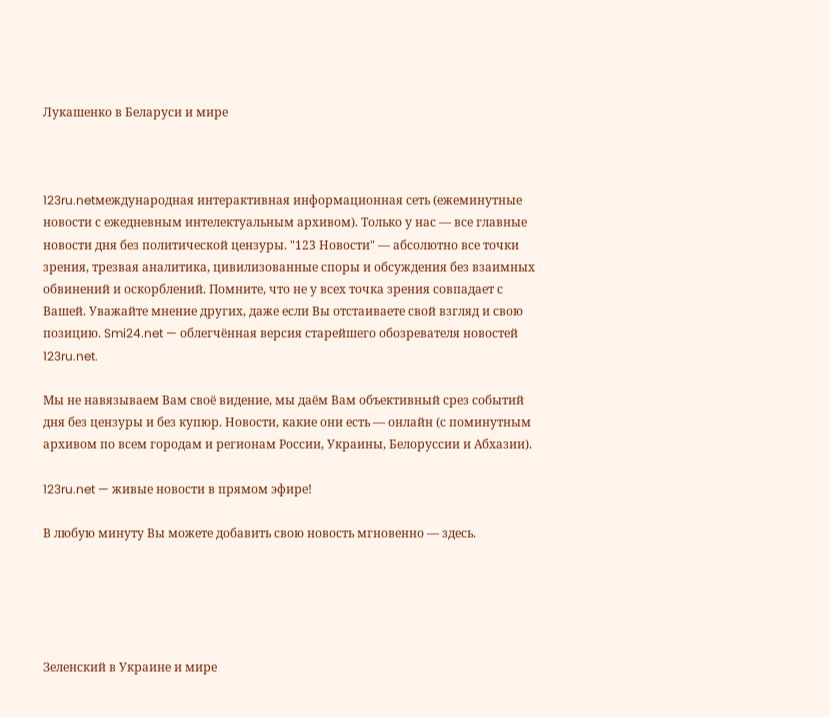Лукашенко в Беларуси и мире



123ru.netмеждународная интерактивная информационная сеть (ежеминутные новости с ежедневным интелектуальным архивом). Только у нас — все главные новости дня без политической цензуры. "123 Новости" — абсолютно все точки зрения, трезвая аналитика, цивилизованные споры и обсуждения без взаимных обвинений и оскорблений. Помните, что не у всех точка зрения совпадает с Вашей. Уважайте мнение других, даже если Вы отстаиваете свой взгляд и свою позицию. Smi24.net — облегчённая версия старейшего обозревателя новостей 123ru.net.

Мы не навязываем Вам своё видение, мы даём Вам объективный срез событий дня без цензуры и без купюр. Новости, какие они есть — онлайн (с поминутным архивом по всем городам и регионам России, Украины, Белоруссии и Абхазии).

123ru.net — живые новости в прямом эфире!

В любую минуту Вы можете добавить свою новость мгновенно — здесь.





Зеленский в Украине и мире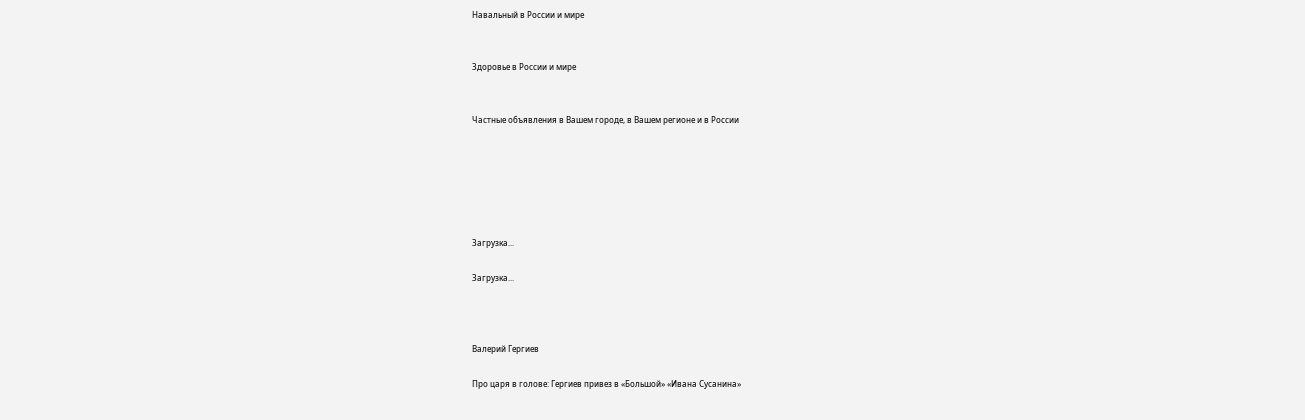Навальный в России и мире


Здоровье в России и мире


Частные объявления в Вашем городе, в Вашем регионе и в России






Загрузка...

Загрузка...



Валерий Гергиев

Про царя в голове: Гергиев привез в «Большой» «Ивана Сусанина»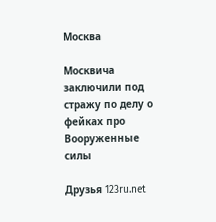Москва

Москвича заключили под стражу по делу о фейках про Вооруженные силы

Друзья 123ru.net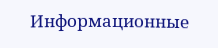Информационные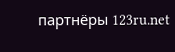партнёры 123ru.net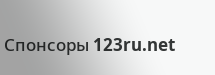Спонсоры 123ru.net